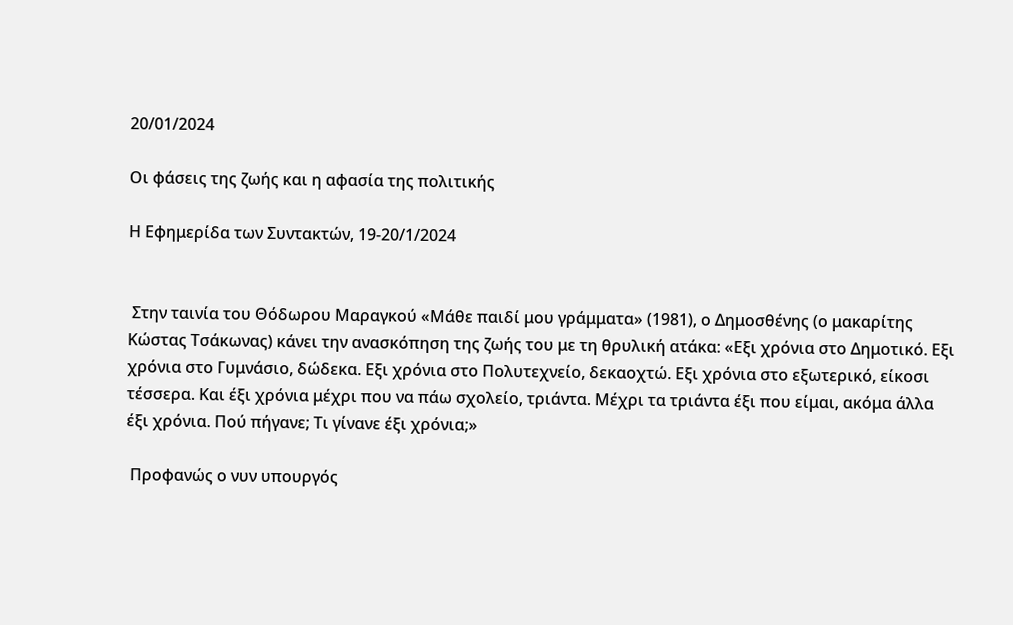20/01/2024

Οι φάσεις της ζωής και η αφασία της πολιτικής

Η Εφημερίδα των Συντακτών, 19-20/1/2024


 Στην ταινία του Θόδωρου Μαραγκού «Μάθε παιδί μου γράμματα» (1981), ο Δημοσθένης (ο μακαρίτης Κώστας Τσάκωνας) κάνει την ανασκόπηση της ζωής του με τη θρυλική ατάκα: «Εξι χρόνια στο Δημοτικό. Εξι χρόνια στο Γυμνάσιο, δώδεκα. Εξι χρόνια στο Πολυτεχνείο, δεκαοχτώ. Εξι χρόνια στο εξωτερικό, είκοσι τέσσερα. Και έξι χρόνια μέχρι που να πάω σχολείο, τριάντα. Μέχρι τα τριάντα έξι που είμαι, ακόμα άλλα έξι χρόνια. Πού πήγανε; Τι γίνανε έξι χρόνια;»

 Προφανώς ο νυν υπουργός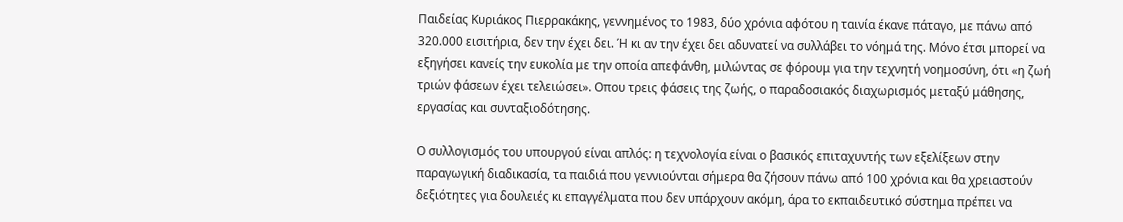Παιδείας Κυριάκος Πιερρακάκης, γεννημένος το 1983, δύο χρόνια αφότου η ταινία έκανε πάταγο, με πάνω από 320.000 εισιτήρια, δεν την έχει δει. Ή κι αν την έχει δει αδυνατεί να συλλάβει το νόημά της. Μόνο έτσι μπορεί να εξηγήσει κανείς την ευκολία με την οποία απεφάνθη, μιλώντας σε φόρουμ για την τεχνητή νοημοσύνη, ότι «η ζωή τριών φάσεων έχει τελειώσει». Οπου τρεις φάσεις της ζωής, ο παραδοσιακός διαχωρισμός μεταξύ μάθησης, εργασίας και συνταξιοδότησης.

Ο συλλογισμός του υπουργού είναι απλός: η τεχνολογία είναι ο βασικός επιταχυντής των εξελίξεων στην παραγωγική διαδικασία, τα παιδιά που γεννιούνται σήμερα θα ζήσουν πάνω από 100 χρόνια και θα χρειαστούν δεξιότητες για δουλειές κι επαγγέλματα που δεν υπάρχουν ακόμη, άρα το εκπαιδευτικό σύστημα πρέπει να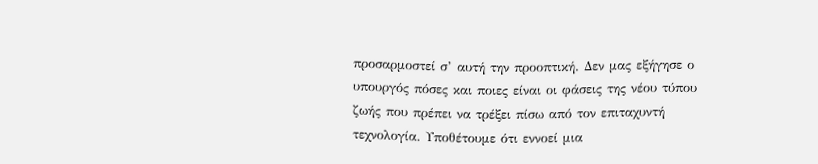προσαρμοστεί σ’ αυτή την προοπτική. Δεν μας εξήγησε ο υπουργός πόσες και ποιες είναι οι φάσεις της νέου τύπου ζωής που πρέπει να τρέξει πίσω από τον επιταχυντή τεχνολογία. Υποθέτουμε ότι εννοεί μια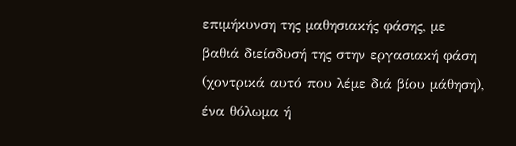επιμήκυνση της μαθησιακής φάσης, με βαθιά διείσδυσή της στην εργασιακή φάση (χοντρικά αυτό που λέμε διά βίου μάθηση), ένα θόλωμα ή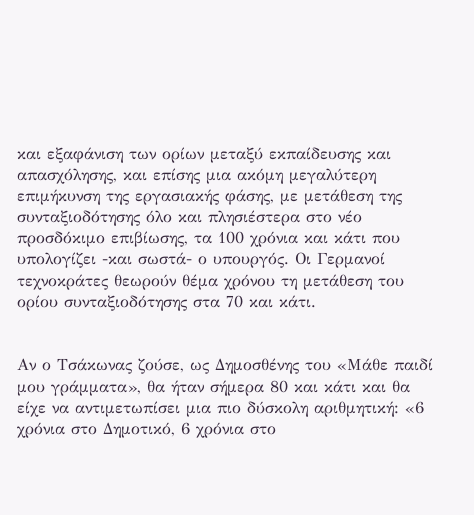και εξαφάνιση των ορίων μεταξύ εκπαίδευσης και απασχόλησης, και επίσης μια ακόμη μεγαλύτερη επιμήκυνση της εργασιακής φάσης, με μετάθεση της συνταξιοδότησης όλο και πλησιέστερα στο νέο προσδόκιμο επιβίωσης, τα 100 χρόνια και κάτι που υπολογίζει -και σωστά- ο υπουργός. Οι Γερμανοί τεχνοκράτες θεωρούν θέμα χρόνου τη μετάθεση του ορίου συνταξιοδότησης στα 70 και κάτι.


Αν ο Τσάκωνας ζούσε, ως Δημοσθένης του «Μάθε παιδί μου γράμματα», θα ήταν σήμερα 80 και κάτι και θα είχε να αντιμετωπίσει μια πιο δύσκολη αριθμητική: «6 χρόνια στο Δημοτικό, 6 χρόνια στο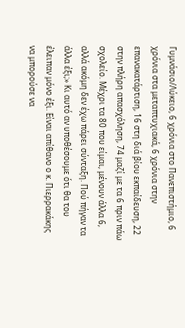Γυμνάσιο/Λύκειο, 6 χρόνια στο Πανεπιστήμιο, 6 χρόνια στα μεταπτυχιακά, 6 χρόνια στην επανακατάρτιση, 16 στη διά βίου εκπαίδευση, 22 στην πλήρη απασχόληση, 74 μαζί με τα 6 πριν πάω σχολείο. Μέχρι τα 80 που είμαι, μένουν άλλα 6, αλλά ακόμη δεν έχω πάρει σύνταξη. Πού πήγαν τα άλλα έξι;» Κι αυτό αν υποθέσουμε ότι θα του έλειπαν μόνο έξι. Είναι απίθανο ο κ. Πιερρακάκης να μπορούσε να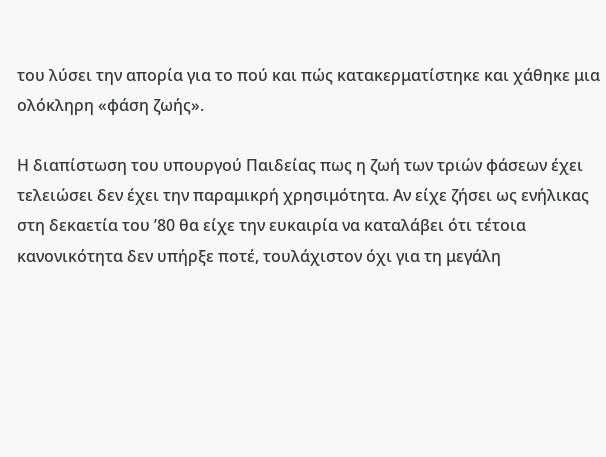του λύσει την απορία για το πού και πώς κατακερματίστηκε και χάθηκε μια ολόκληρη «φάση ζωής».

Η διαπίστωση του υπουργού Παιδείας πως η ζωή των τριών φάσεων έχει τελειώσει δεν έχει την παραμικρή χρησιμότητα. Αν είχε ζήσει ως ενήλικας στη δεκαετία του ’80 θα είχε την ευκαιρία να καταλάβει ότι τέτοια κανονικότητα δεν υπήρξε ποτέ, τουλάχιστον όχι για τη μεγάλη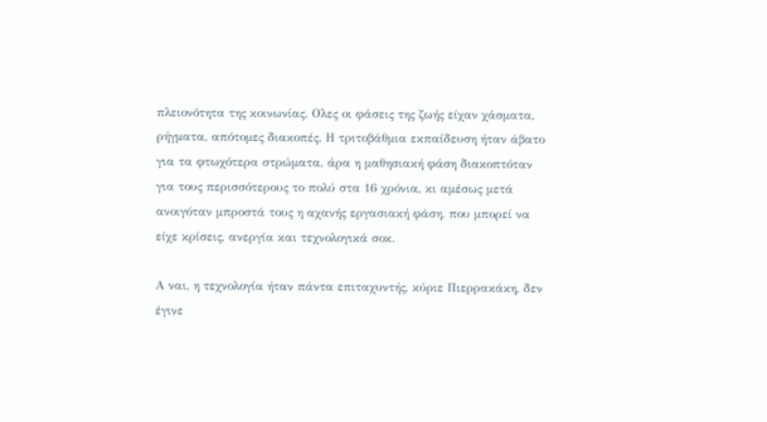πλειονότητα της κοινωνίας. Ολες οι φάσεις της ζωής είχαν χάσματα, ρήγματα, απότομες διακοπές. Η τριτοβάθμια εκπαίδευση ήταν άβατο για τα φτωχότερα στρώματα, άρα η μαθησιακή φάση διακοπτόταν για τους περισσότερους το πολύ στα 16 χρόνια, κι αμέσως μετά ανοιγόταν μπροστά τους η αχανής εργασιακή φάση, που μπορεί να είχε κρίσεις, ανεργία και τεχνολογικά σοκ.

Α ναι, η τεχνολογία ήταν πάντα επιταχυντής, κύριε Πιερρακάκη, δεν έγινε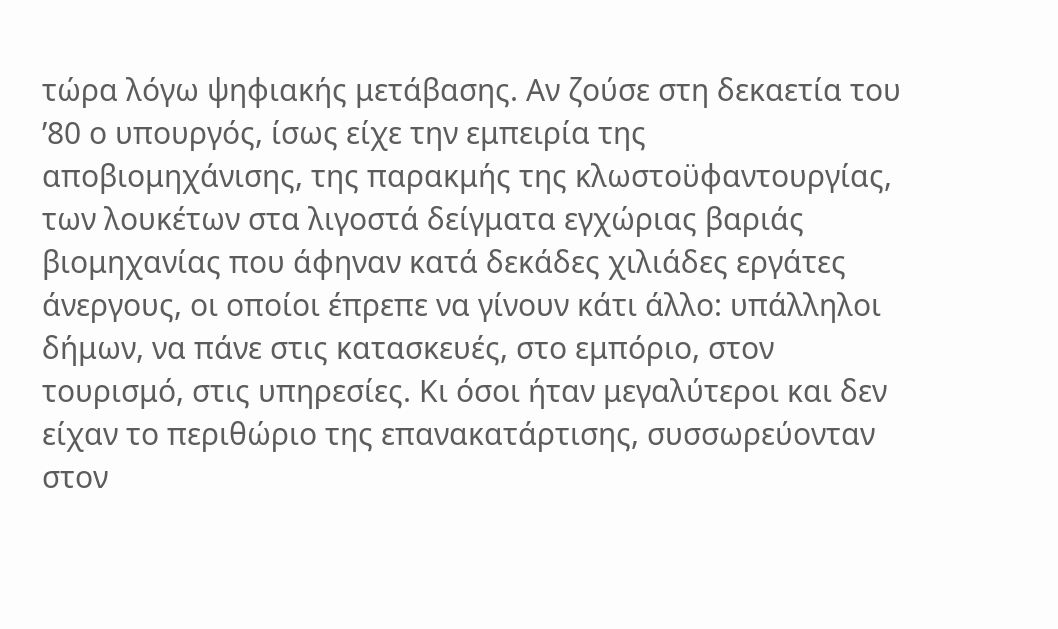τώρα λόγω ψηφιακής μετάβασης. Αν ζούσε στη δεκαετία του ’80 ο υπουργός, ίσως είχε την εμπειρία της αποβιομηχάνισης, της παρακμής της κλωστοϋφαντουργίας, των λουκέτων στα λιγοστά δείγματα εγχώριας βαριάς βιομηχανίας που άφηναν κατά δεκάδες χιλιάδες εργάτες άνεργους, οι οποίοι έπρεπε να γίνουν κάτι άλλο: υπάλληλοι δήμων, να πάνε στις κατασκευές, στο εμπόριο, στον τουρισμό, στις υπηρεσίες. Κι όσοι ήταν μεγαλύτεροι και δεν είχαν το περιθώριο της επανακατάρτισης, συσσωρεύονταν στον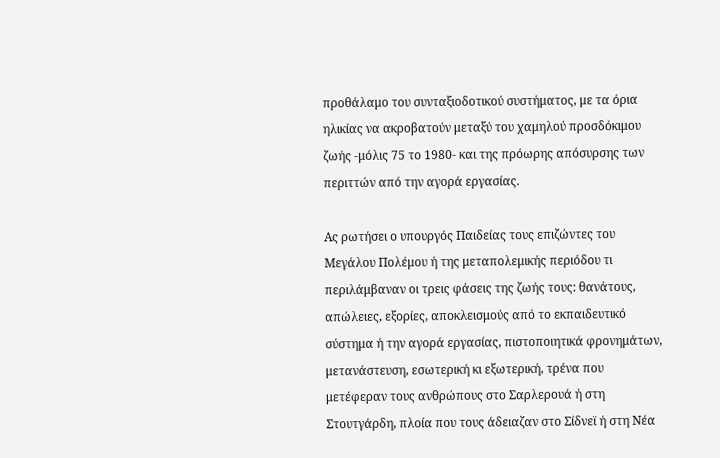προθάλαμο του συνταξιοδοτικού συστήματος, με τα όρια ηλικίας να ακροβατούν μεταξύ του χαμηλού προσδόκιμου ζωής -μόλις 75 το 1980- και της πρόωρης απόσυρσης των περιττών από την αγορά εργασίας.

Ας ρωτήσει ο υπουργός Παιδείας τους επιζώντες του Μεγάλου Πολέμου ή της μεταπολεμικής περιόδου τι περιλάμβαναν οι τρεις φάσεις της ζωής τους: θανάτους, απώλειες, εξορίες, αποκλεισμούς από το εκπαιδευτικό σύστημα ή την αγορά εργασίας, πιστοποιητικά φρονημάτων, μετανάστευση, εσωτερική κι εξωτερική, τρένα που μετέφεραν τους ανθρώπους στο Σαρλερουά ή στη Στουτγάρδη, πλοία που τους άδειαζαν στο Σίδνεϊ ή στη Νέα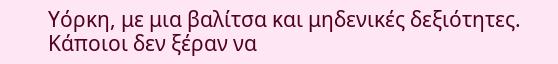Υόρκη, με μια βαλίτσα και μηδενικές δεξιότητες. Κάποιοι δεν ξέραν να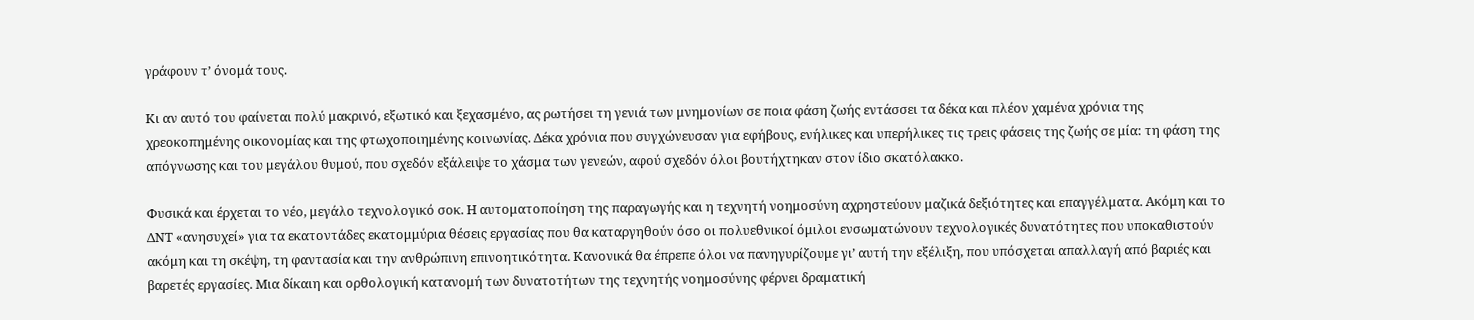γράφουν τ’ όνομά τους.

Κι αν αυτό του φαίνεται πολύ μακρινό, εξωτικό και ξεχασμένο, ας ρωτήσει τη γενιά των μνημονίων σε ποια φάση ζωής εντάσσει τα δέκα και πλέον χαμένα χρόνια της χρεοκοπημένης οικονομίας και της φτωχοποιημένης κοινωνίας. Δέκα χρόνια που συγχώνευσαν για εφήβους, ενήλικες και υπερήλικες τις τρεις φάσεις της ζωής σε μία: τη φάση της απόγνωσης και του μεγάλου θυμού, που σχεδόν εξάλειψε το χάσμα των γενεών, αφού σχεδόν όλοι βουτήχτηκαν στον ίδιο σκατόλακκο.

Φυσικά και έρχεται το νέο, μεγάλο τεχνολογικό σοκ. Η αυτοματοποίηση της παραγωγής και η τεχνητή νοημοσύνη αχρηστεύουν μαζικά δεξιότητες και επαγγέλματα. Ακόμη και το ΔΝΤ «ανησυχεί» για τα εκατοντάδες εκατομμύρια θέσεις εργασίας που θα καταργηθούν όσο οι πολυεθνικοί όμιλοι ενσωματώνουν τεχνολογικές δυνατότητες που υποκαθιστούν ακόμη και τη σκέψη, τη φαντασία και την ανθρώπινη επινοητικότητα. Κανονικά θα έπρεπε όλοι να πανηγυρίζουμε γι’ αυτή την εξέλιξη, που υπόσχεται απαλλαγή από βαριές και βαρετές εργασίες. Μια δίκαιη και ορθολογική κατανομή των δυνατοτήτων της τεχνητής νοημοσύνης φέρνει δραματική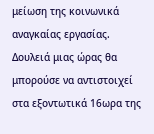μείωση της κοινωνικά αναγκαίας εργασίας. Δουλειά μιας ώρας θα μπορούσε να αντιστοιχεί στα εξοντωτικά 16ωρα της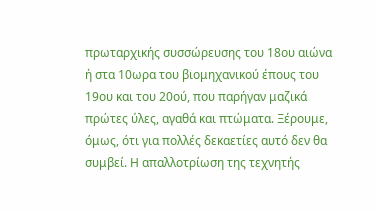πρωταρχικής συσσώρευσης του 18ου αιώνα ή στα 10ωρα του βιομηχανικού έπους του 19ου και του 20ού, που παρήγαν μαζικά πρώτες ύλες, αγαθά και πτώματα. Ξέρουμε, όμως, ότι για πολλές δεκαετίες αυτό δεν θα συμβεί. Η απαλλοτρίωση της τεχνητής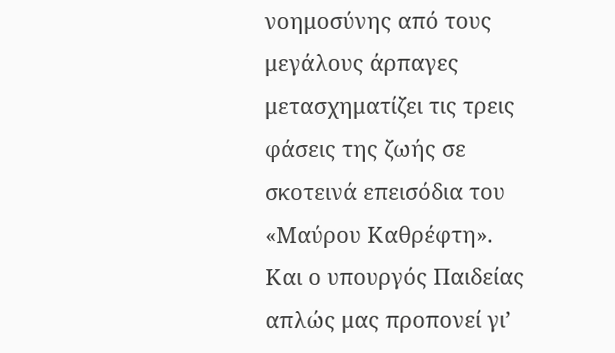νοημοσύνης από τους μεγάλους άρπαγες μετασχηματίζει τις τρεις φάσεις της ζωής σε σκοτεινά επεισόδια του «Μαύρου Καθρέφτη». Και ο υπουργός Παιδείας απλώς μας προπονεί γι’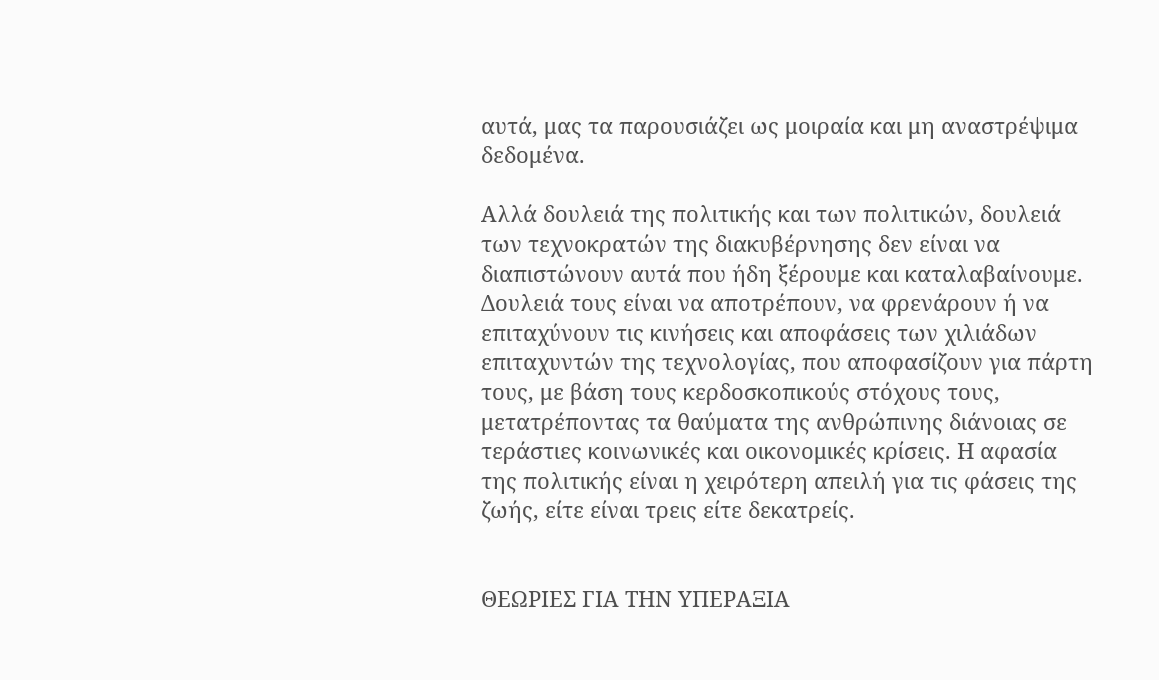αυτά, μας τα παρουσιάζει ως μοιραία και μη αναστρέψιμα δεδομένα.

Αλλά δουλειά της πολιτικής και των πολιτικών, δουλειά των τεχνοκρατών της διακυβέρνησης δεν είναι να διαπιστώνουν αυτά που ήδη ξέρουμε και καταλαβαίνουμε. Δουλειά τους είναι να αποτρέπουν, να φρενάρουν ή να επιταχύνουν τις κινήσεις και αποφάσεις των χιλιάδων επιταχυντών της τεχνολογίας, που αποφασίζουν για πάρτη τους, με βάση τους κερδοσκοπικούς στόχους τους, μετατρέποντας τα θαύματα της ανθρώπινης διάνοιας σε τεράστιες κοινωνικές και οικονομικές κρίσεις. Η αφασία της πολιτικής είναι η χειρότερη απειλή για τις φάσεις της ζωής, είτε είναι τρεις είτε δεκατρείς.


ΘΕΩΡΙΕΣ ΓΙΑ ΤΗΝ ΥΠΕΡΑΞΙΑ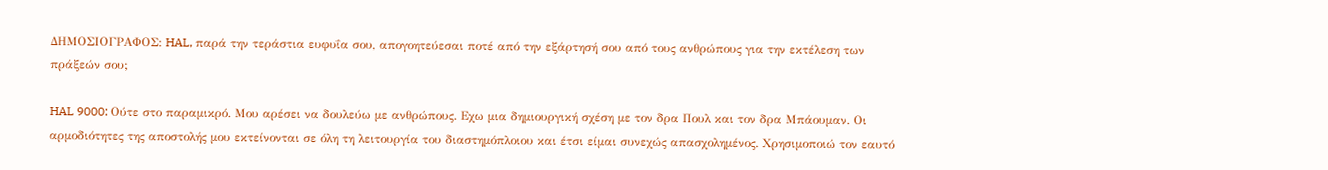ΔΗΜΟΣΙΟΓΡΑΦΟΣ: HAL, παρά την τεράστια ευφυΐα σου, απογοητεύεσαι ποτέ από την εξάρτησή σου από τους ανθρώπους για την εκτέλεση των πράξεών σου;

HAL 9000: Ούτε στο παραμικρό. Μου αρέσει να δουλεύω με ανθρώπους. Εχω μια δημιουργική σχέση με τον δρα Πουλ και τον δρα Μπάουμαν. Οι αρμοδιότητες της αποστολής μου εκτείνονται σε όλη τη λειτουργία του διαστημόπλοιου και έτσι είμαι συνεχώς απασχολημένος. Χρησιμοποιώ τον εαυτό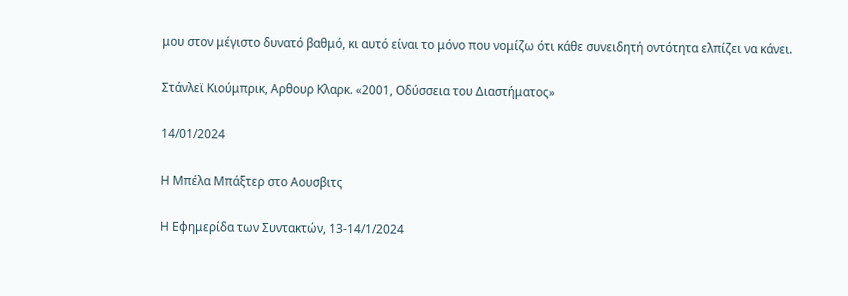μου στον μέγιστο δυνατό βαθμό, κι αυτό είναι το μόνο που νομίζω ότι κάθε συνειδητή οντότητα ελπίζει να κάνει.

Στάνλεϊ Κιούμπρικ, Αρθουρ Κλαρκ. «2001, Οδύσσεια του Διαστήματος»

14/01/2024

Η Μπέλα Μπάξτερ στο Αουσβιτς

Η Εφημερίδα των Συντακτών, 13-14/1/2024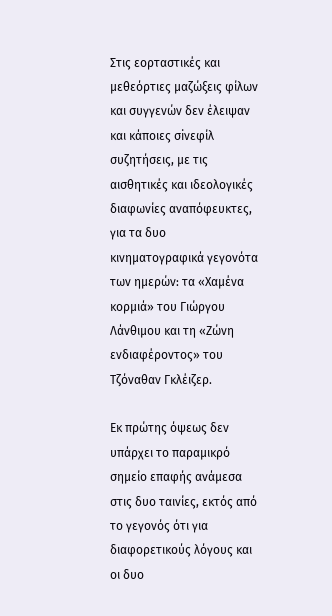Στις εορταστικές και μεθεόρτιες μαζώξεις φίλων και συγγενών δεν έλειψαν και κάποιες σiνεφίλ συζητήσεις, με τις αισθητικές και ιδεολογικές διαφωνίες αναπόφευκτες, για τα δυο κινηματογραφικά γεγονότα των ημερών: τα «Χαμένα κορμιά» του Γιώργου Λάνθιμου και τη «Ζώνη ενδιαφέροντος» του Τζόναθαν Γκλέιζερ.

Εκ πρώτης όψεως δεν υπάρχει το παραμικρό σημείο επαφής ανάμεσα στις δυο ταινίες, εκτός από το γεγονός ότι για διαφορετικούς λόγους και οι δυο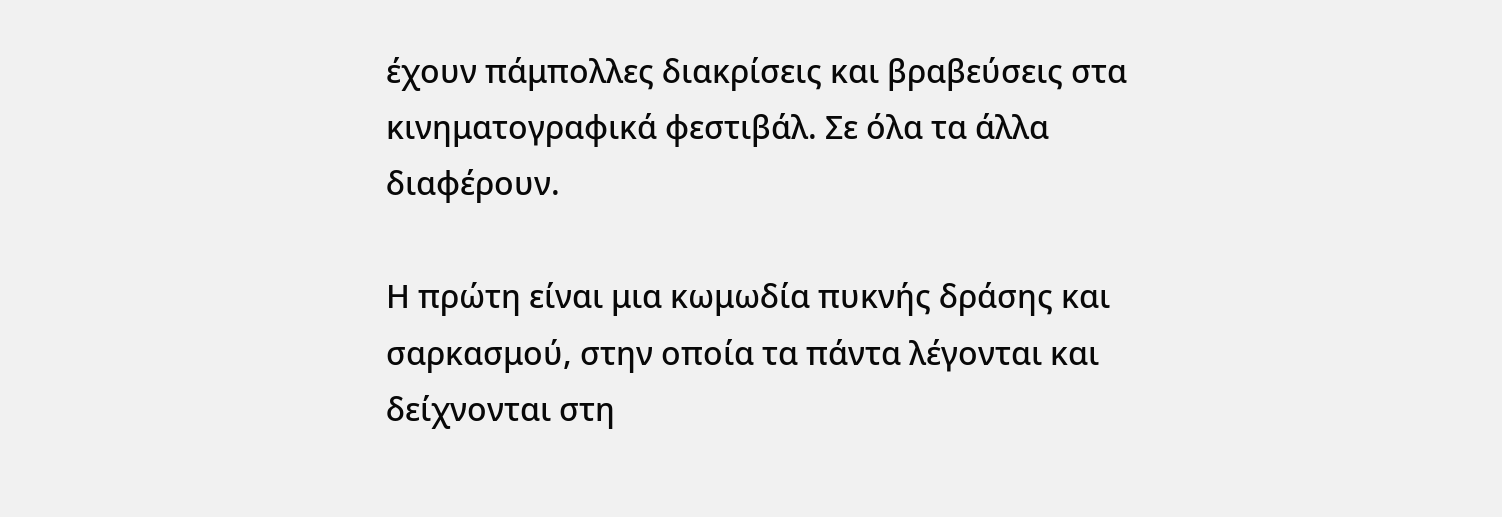έχουν πάμπολλες διακρίσεις και βραβεύσεις στα κινηματογραφικά φεστιβάλ. Σε όλα τα άλλα διαφέρουν.

Η πρώτη είναι μια κωμωδία πυκνής δράσης και σαρκασμού, στην οποία τα πάντα λέγονται και δείχνονται στη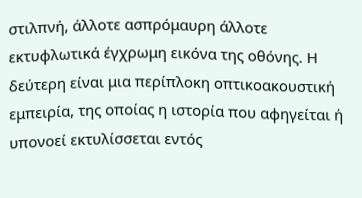στιλπνή, άλλοτε ασπρόμαυρη άλλοτε εκτυφλωτικά έγχρωμη εικόνα της οθόνης. Η δεύτερη είναι μια περίπλοκη οπτικοακουστική εμπειρία, της οποίας η ιστορία που αφηγείται ή υπονοεί εκτυλίσσεται εντός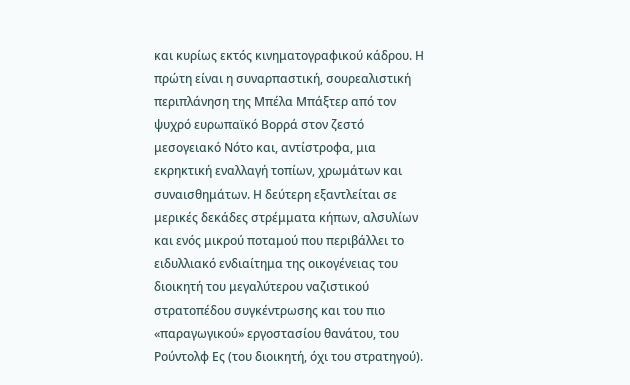και κυρίως εκτός κινηματογραφικού κάδρου. Η πρώτη είναι η συναρπαστική, σουρεαλιστική περιπλάνηση της Μπέλα Μπάξτερ από τον ψυχρό ευρωπαϊκό Βορρά στον ζεστό μεσογειακό Νότο και, αντίστροφα, μια εκρηκτική εναλλαγή τοπίων, χρωμάτων και συναισθημάτων. Η δεύτερη εξαντλείται σε μερικές δεκάδες στρέμματα κήπων, αλσυλίων και ενός μικρού ποταμού που περιβάλλει το ειδυλλιακό ενδιαίτημα της οικογένειας του διοικητή του μεγαλύτερου ναζιστικού στρατοπέδου συγκέντρωσης και του πιο «παραγωγικού» εργοστασίου θανάτου, του Ρούντολφ Ες (του διοικητή, όχι του στρατηγού).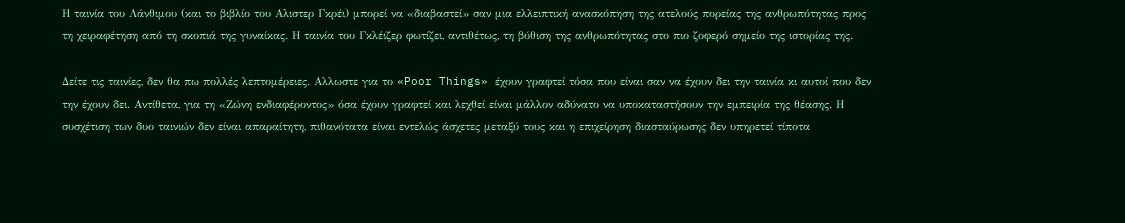Η ταινία του Λάνθιμου (και το βιβλίο του Αλιστερ Γκρέι) μπορεί να «διαβαστεί» σαν μια ελλειπτική ανασκόπηση της ατελούς πορείας της ανθρωπότητας προς τη χειραφέτηση από τη σκοπιά της γυναίκας. Η ταινία του Γκλέιζερ φωτίζει, αντιθέτως, τη βύθιση της ανθρωπότητας στο πιο ζοφερό σημείο της ιστορίας της.

Δείτε τις ταινίες, δεν θα πω πολλές λεπτομέρειες. Αλλωστε για το «Poor Things» έχουν γραφτεί τόσα που είναι σαν να έχουν δει την ταινία κι αυτοί που δεν την έχουν δει. Αντίθετα, για τη «Ζώνη ενδιαφέροντος» όσα έχουν γραφτεί και λεχθεί είναι μάλλον αδύνατο να υποκαταστήσουν την εμπειρία της θέασης. Η συσχέτιση των δυο ταινιών δεν είναι απαραίτητη, πιθανότατα είναι εντελώς άσχετες μεταξύ τους και η επιχείρηση διασταύρωσης δεν υπηρετεί τίποτα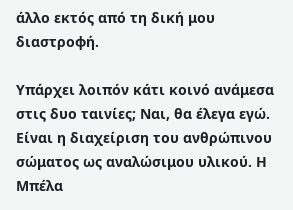άλλο εκτός από τη δική μου διαστροφή.

Υπάρχει λοιπόν κάτι κοινό ανάμεσα στις δυο ταινίες; Ναι, θα έλεγα εγώ. Είναι η διαχείριση του ανθρώπινου σώματος ως αναλώσιμου υλικού. Η Μπέλα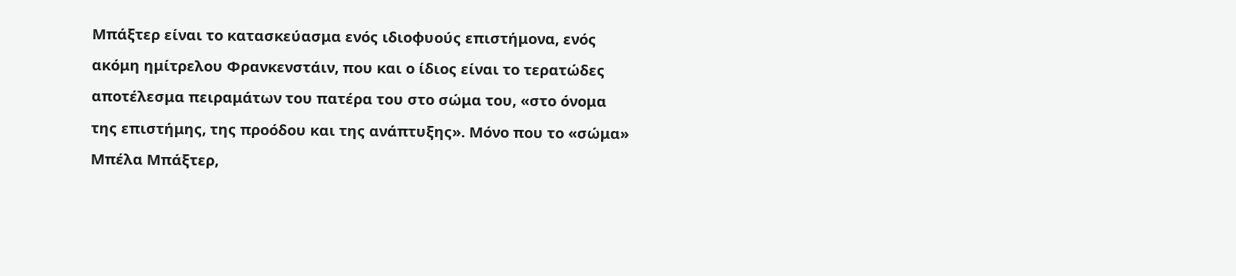Μπάξτερ είναι το κατασκεύασμα ενός ιδιοφυούς επιστήμονα, ενός ακόμη ημίτρελου Φρανκενστάιν, που και ο ίδιος είναι το τερατώδες αποτέλεσμα πειραμάτων του πατέρα του στο σώμα του, «στο όνομα της επιστήμης, της προόδου και της ανάπτυξης». Μόνο που το «σώμα» Μπέλα Μπάξτερ,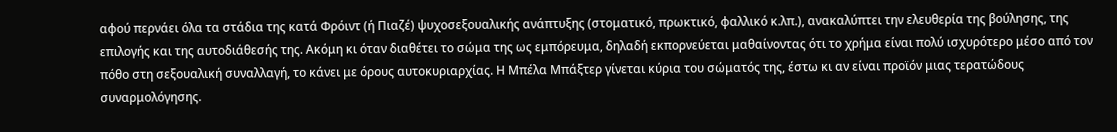αφού περνάει όλα τα στάδια της κατά Φρόιντ (ή Πιαζέ) ψυχοσεξουαλικής ανάπτυξης (στοματικό, πρωκτικό, φαλλικό κ.λπ.), ανακαλύπτει την ελευθερία της βούλησης, της επιλογής και της αυτοδιάθεσής της. Ακόμη κι όταν διαθέτει το σώμα της ως εμπόρευμα, δηλαδή εκπορνεύεται μαθαίνοντας ότι το χρήμα είναι πολύ ισχυρότερο μέσο από τον πόθο στη σεξουαλική συναλλαγή, το κάνει με όρους αυτοκυριαρχίας. Η Μπέλα Μπάξτερ γίνεται κύρια του σώματός της, έστω κι αν είναι προϊόν μιας τερατώδους συναρμολόγησης.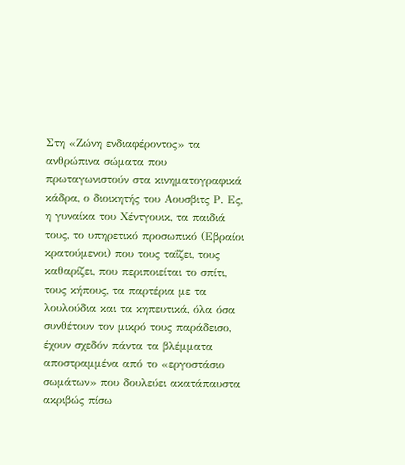Στη «Ζώνη ενδιαφέροντος» τα ανθρώπινα σώματα που πρωταγωνιστούν στα κινηματογραφικά κάδρα, ο διοικητής του Αουσβιτς Ρ. Ες, η γυναίκα του Χέντγουικ, τα παιδιά τους, το υπηρετικό προσωπικό (Εβραίοι κρατούμενοι) που τους ταΐζει, τους καθαρίζει, που περιποιείται το σπίτι, τους κήπους, τα παρτέρια με τα λουλούδια και τα κηπευτικά, όλα όσα συνθέτουν τον μικρό τους παράδεισο, έχουν σχεδόν πάντα τα βλέμματα αποστραμμένα από το «εργοστάσιο σωμάτων» που δουλεύει ακατάπαυστα ακριβώς πίσω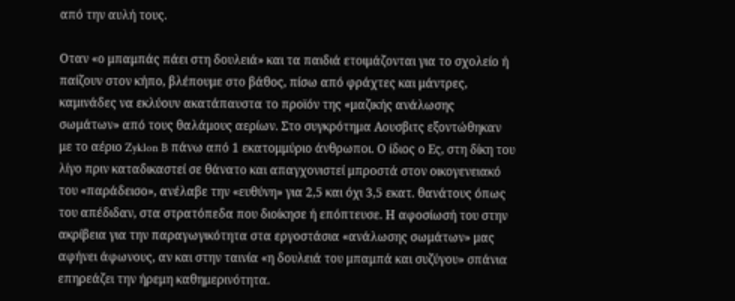από την αυλή τους.

Οταν «ο μπαμπάς πάει στη δουλειά» και τα παιδιά ετοιμάζονται για το σχολείο ή παίζουν στον κήπο, βλέπουμε στο βάθος, πίσω από φράχτες και μάντρες, καμινάδες να εκλύουν ακατάπαυστα το προϊόν της «μαζικής ανάλωσης σωμάτων» από τους θαλάμους αερίων. Στο συγκρότημα Αουσβιτς εξοντώθηκαν με το αέριο Zyklon B πάνω από 1 εκατομμύριο άνθρωποι. Ο ίδιος ο Ες, στη δίκη του λίγο πριν καταδικαστεί σε θάνατο και απαγχονιστεί μπροστά στον οικογενειακό του «παράδεισο», ανέλαβε την «ευθύνη» για 2,5 και όχι 3,5 εκατ. θανάτους όπως του απέδιδαν, στα στρατόπεδα που διοίκησε ή επόπτευσε. Η αφοσίωσή του στην ακρίβεια για την παραγωγικότητα στα εργοστάσια «ανάλωσης σωμάτων» μας αφήνει άφωνους, αν και στην ταινία «η δουλειά του μπαμπά και συζύγου» σπάνια επηρεάζει την ήρεμη καθημερινότητα.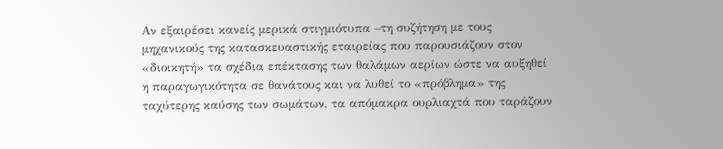Αν εξαιρέσει κανείς μερικά στιγμιότυπα –τη συζήτηση με τους μηχανικούς της κατασκευαστικής εταιρείας που παρουσιάζουν στον «διοικητή» τα σχέδια επέκτασης των θαλάμων αερίων ώστε να αυξηθεί η παραγωγικότητα σε θανάτους και να λυθεί το «πρόβλημα» της ταχύτερης καύσης των σωμάτων, τα απόμακρα ουρλιαχτά που ταράζουν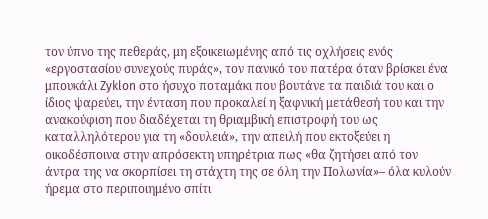τον ύπνο της πεθεράς, μη εξοικειωμένης από τις οχλήσεις ενός «εργοστασίου συνεχούς πυράς», τον πανικό του πατέρα όταν βρίσκει ένα μπουκάλι Zyklon στο ήσυχο ποταμάκι που βουτάνε τα παιδιά του και ο ίδιος ψαρεύει, την ένταση που προκαλεί η ξαφνική μετάθεσή του και την ανακούφιση που διαδέχεται τη θριαμβική επιστροφή του ως καταλληλότερου για τη «δουλειά», την απειλή που εκτοξεύει η οικοδέσποινα στην απρόσεκτη υπηρέτρια πως «θα ζητήσει από τον άντρα της να σκορπίσει τη στάχτη της σε όλη την Πολωνία»– όλα κυλούν ήρεμα στο περιποιημένο σπίτι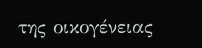της οικογένειας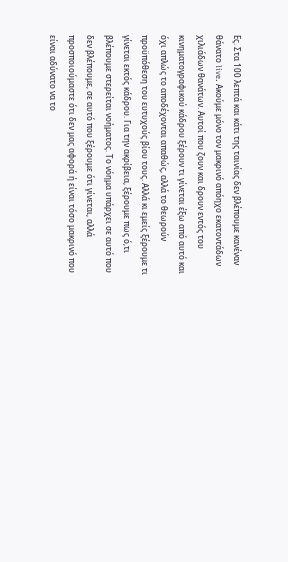Ες. Στα 100 λεπτά και κάτι της ταινίας δεν βλέπουμε κανέναν θάνατο live. Ακούμε μόνο τον μακρινό απόηχο εκατοντάδων χιλιάδων θανάτων. Αυτοί που ζουν και δρουν εντός του κινηματογραφικού κάδρου ξέρουν τι γίνεται έξω από αυτό και όχι απλώς το αποδέχονται απαθώς, αλλά το θεωρούν προϋπόθεση του ευτυχούς βίου τους. Αλλά κι εμείς ξέρουμε τι γίνεται εκτός κάδρου. Για την ακρίβεια, ξέρουμε πως ό,τι βλέπουμε στερείται νοήματος. Το νόημα υπάρχει σε αυτό που δεν βλέπουμε, σε αυτό που ξέρουμε ότι γίνεται, αλλά προσποιούμαστε ότι δεν μας αφορά ή είναι τόσο μακρινό που είναι αδύνατο να το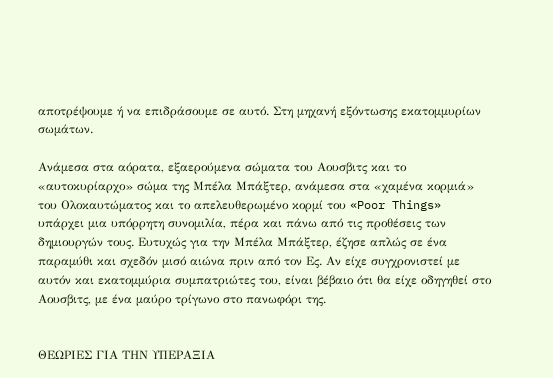αποτρέψουμε ή να επιδράσουμε σε αυτό. Στη μηχανή εξόντωσης εκατομμυρίων σωμάτων.

Ανάμεσα στα αόρατα, εξαερούμενα σώματα του Αουσβιτς και το «αυτοκυρίαρχο» σώμα της Μπέλα Μπάξτερ, ανάμεσα στα «χαμένα κορμιά» του Ολοκαυτώματος και το απελευθερωμένο κορμί του «Poor Things» υπάρχει μια υπόρρητη συνομιλία, πέρα και πάνω από τις προθέσεις των δημιουργών τους. Ευτυχώς για την Μπέλα Μπάξτερ, έζησε απλώς σε ένα παραμύθι και σχεδόν μισό αιώνα πριν από τον Ες. Αν είχε συγχρονιστεί με αυτόν και εκατομμύρια συμπατριώτες του, είναι βέβαιο ότι θα είχε οδηγηθεί στο Αουσβιτς, με ένα μαύρο τρίγωνο στο πανωφόρι της.


ΘΕΩΡΙΕΣ ΓΙΑ ΤΗΝ ΥΠΕΡΑΞΙΑ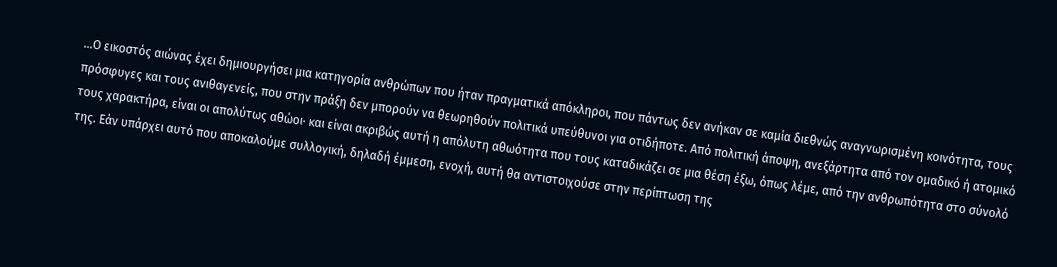…Ο εικοστός αιώνας έχει δημιουργήσει μια κατηγορία ανθρώπων που ήταν πραγματικά απόκληροι, που πάντως δεν ανήκαν σε καμία διεθνώς αναγνωρισμένη κοινότητα, τους πρόσφυγες και τους ανιθαγενείς, που στην πράξη δεν μπορούν να θεωρηθούν πολιτικά υπεύθυνοι για οτιδήποτε. Από πολιτική άποψη, ανεξάρτητα από τον ομαδικό ή ατομικό τους χαρακτήρα, είναι οι απολύτως αθώοι· και είναι ακριβώς αυτή η απόλυτη αθωότητα που τους καταδικάζει σε μια θέση έξω, όπως λέμε, από την ανθρωπότητα στο σύνολό της. Εάν υπάρχει αυτό που αποκαλούμε συλλογική, δηλαδή έμμεση, ενοχή, αυτή θα αντιστοιχούσε στην περίπτωση της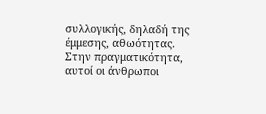συλλογικής, δηλαδή της έμμεσης, αθωότητας. Στην πραγματικότητα, αυτοί οι άνθρωποι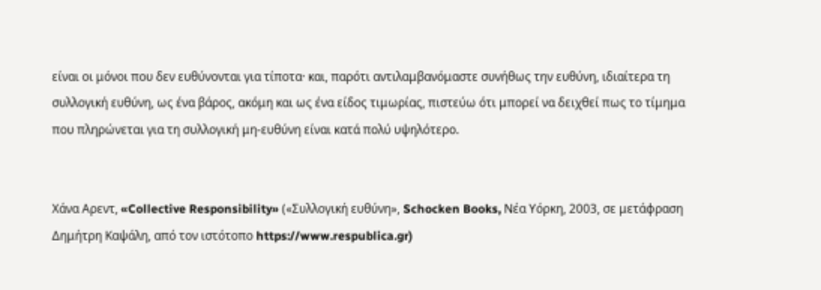είναι οι μόνοι που δεν ευθύνονται για τίποτα· και, παρότι αντιλαμβανόμαστε συνήθως την ευθύνη, ιδιαίτερα τη συλλογική ευθύνη, ως ένα βάρος, ακόμη και ως ένα είδος τιμωρίας, πιστεύω ότι μπορεί να δειχθεί πως το τίμημα που πληρώνεται για τη συλλογική μη-ευθύνη είναι κατά πολύ υψηλότερο.


Χάνα Αρεντ, «Collective Responsibility» («Συλλογική ευθύνη», Schocken Books, Νέα Υόρκη, 2003, σε μετάφραση Δημήτρη Καψάλη, από τον ιστότοπο https://www.respublica.gr)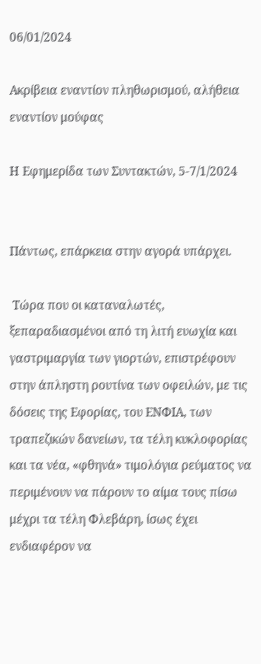06/01/2024

Ακρίβεια εναντίον πληθωρισμού, αλήθεια εναντίον μούφας

Η Εφημερίδα των Συντακτών, 5-7/1/2024


Πάντως, επάρκεια στην αγορά υπάρχει.

 Τώρα που οι καταναλωτές, ξεπαραδιασμένοι από τη λιτή ευωχία και γαστριμαργία των γιορτών, επιστρέφουν στην άπληστη ρουτίνα των οφειλών, με τις δόσεις της Εφορίας, του ΕΝΦΙΑ, των τραπεζικών δανείων, τα τέλη κυκλοφορίας και τα νέα, «φθηνά» τιμολόγια ρεύματος να περιμένουν να πάρουν το αίμα τους πίσω μέχρι τα τέλη Φλεβάρη, ίσως έχει ενδιαφέρον να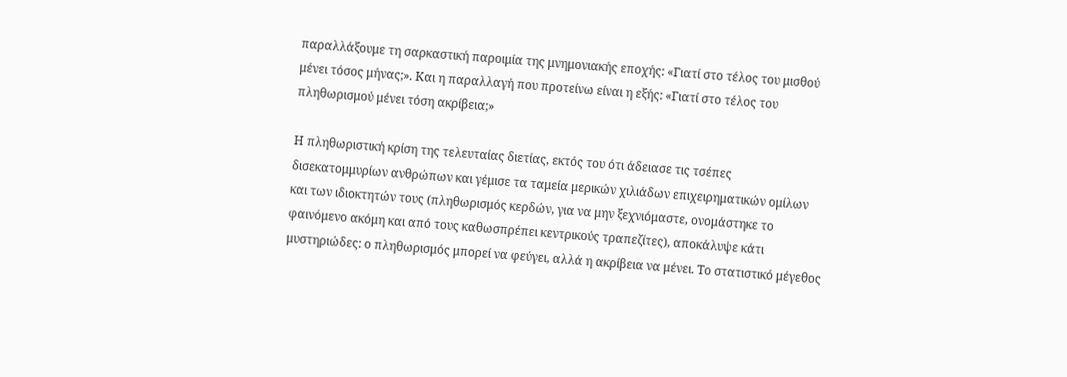παραλλάξουμε τη σαρκαστική παροιμία της μνημονιακής εποχής: «Γιατί στο τέλος του μισθού μένει τόσος μήνας;». Και η παραλλαγή που προτείνω είναι η εξής: «Γιατί στο τέλος του πληθωρισμού μένει τόση ακρίβεια;»

Η πληθωριστική κρίση της τελευταίας διετίας, εκτός του ότι άδειασε τις τσέπες δισεκατομμυρίων ανθρώπων και γέμισε τα ταμεία μερικών χιλιάδων επιχειρηματικών ομίλων και των ιδιοκτητών τους (πληθωρισμός κερδών, για να μην ξεχνιόμαστε, ονομάστηκε το φαινόμενο ακόμη και από τους καθωσπρέπει κεντρικούς τραπεζίτες), αποκάλυψε κάτι μυστηριώδες: ο πληθωρισμός μπορεί να φεύγει, αλλά η ακρίβεια να μένει. Το στατιστικό μέγεθος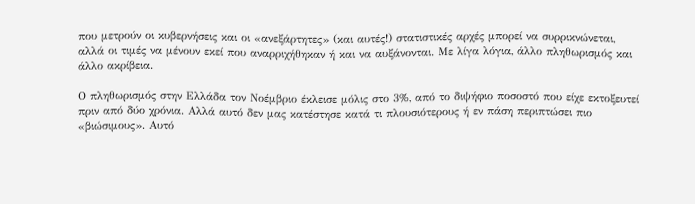που μετρούν οι κυβερνήσεις και οι «ανεξάρτητες» (και αυτές!) στατιστικές αρχές μπορεί να συρρικνώνεται, αλλά οι τιμές να μένουν εκεί που αναρριχήθηκαν ή και να αυξάνονται. Με λίγα λόγια, άλλο πληθωρισμός και άλλο ακρίβεια.

Ο πληθωρισμός στην Ελλάδα τον Νοέμβριο έκλεισε μόλις στο 3%, από το διψήφιο ποσοστό που είχε εκτοξευτεί πριν από δύο χρόνια. Αλλά αυτό δεν μας κατέστησε κατά τι πλουσιότερους ή εν πάση περιπτώσει πιο «βιώσιμους». Αυτό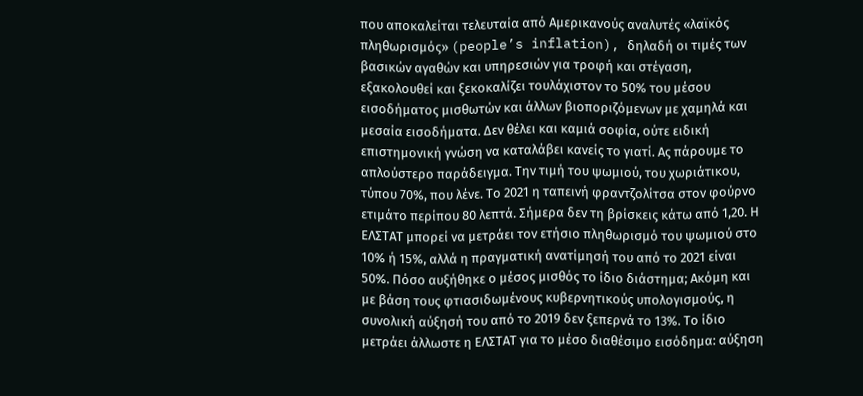που αποκαλείται τελευταία από Αμερικανούς αναλυτές «λαϊκός πληθωρισμός» (people’s inflation), δηλαδή οι τιμές των βασικών αγαθών και υπηρεσιών για τροφή και στέγαση, εξακολουθεί και ξεκοκαλίζει τουλάχιστον το 50% του μέσου εισοδήματος μισθωτών και άλλων βιοποριζόμενων με χαμηλά και μεσαία εισοδήματα. Δεν θέλει και καμιά σοφία, ούτε ειδική επιστημονική γνώση να καταλάβει κανείς το γιατί. Ας πάρουμε το απλούστερο παράδειγμα. Την τιμή του ψωμιού, του χωριάτικου, τύπου 70%, που λένε. Το 2021 η ταπεινή φραντζολίτσα στον φούρνο ετιμάτο περίπου 80 λεπτά. Σήμερα δεν τη βρίσκεις κάτω από 1,20. Η ΕΛΣΤΑΤ μπορεί να μετράει τον ετήσιο πληθωρισμό του ψωμιού στο 10% ή 15%, αλλά η πραγματική ανατίμησή του από το 2021 είναι 50%. Πόσο αυξήθηκε ο μέσος μισθός το ίδιο διάστημα; Ακόμη και με βάση τους φτιασιδωμένους κυβερνητικούς υπολογισμούς, η συνολική αύξησή του από το 2019 δεν ξεπερνά το 13%. Το ίδιο μετράει άλλωστε η ΕΛΣΤΑΤ για το μέσο διαθέσιμο εισόδημα: αύξηση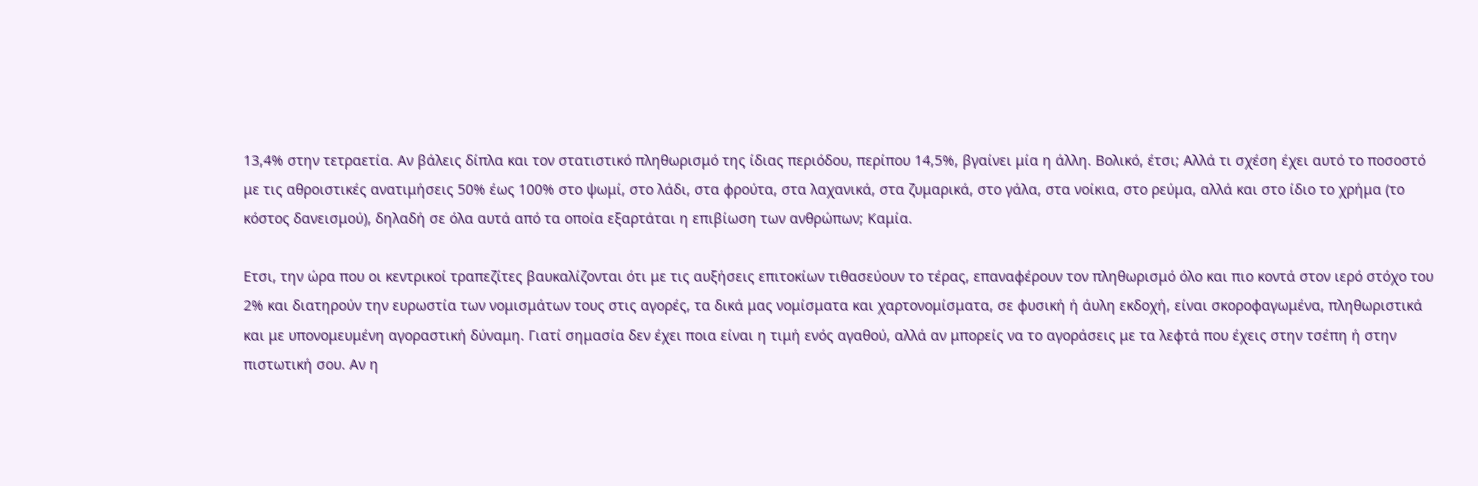13,4% στην τετραετία. Αν βάλεις δίπλα και τον στατιστικό πληθωρισμό της ίδιας περιόδου, περίπου 14,5%, βγαίνει μία η άλλη. Βολικό, έτσι; Αλλά τι σχέση έχει αυτό το ποσοστό με τις αθροιστικές ανατιμήσεις 50% έως 100% στο ψωμί, στο λάδι, στα φρούτα, στα λαχανικά, στα ζυμαρικά, στο γάλα, στα νοίκια, στο ρεύμα, αλλά και στο ίδιο το χρήμα (το κόστος δανεισμού), δηλαδή σε όλα αυτά από τα οποία εξαρτάται η επιβίωση των ανθρώπων; Καμία.

Ετσι, την ώρα που οι κεντρικοί τραπεζίτες βαυκαλίζονται ότι με τις αυξήσεις επιτοκίων τιθασεύουν το τέρας, επαναφέρουν τον πληθωρισμό όλο και πιο κοντά στον ιερό στόχο του 2% και διατηρούν την ευρωστία των νομισμάτων τους στις αγορές, τα δικά μας νομίσματα και χαρτονομίσματα, σε φυσική ή άυλη εκδοχή, είναι σκοροφαγωμένα, πληθωριστικά και με υπονομευμένη αγοραστική δύναμη. Γιατί σημασία δεν έχει ποια είναι η τιμή ενός αγαθού, αλλά αν μπορείς να το αγοράσεις με τα λεφτά που έχεις στην τσέπη ή στην πιστωτική σου. Αν η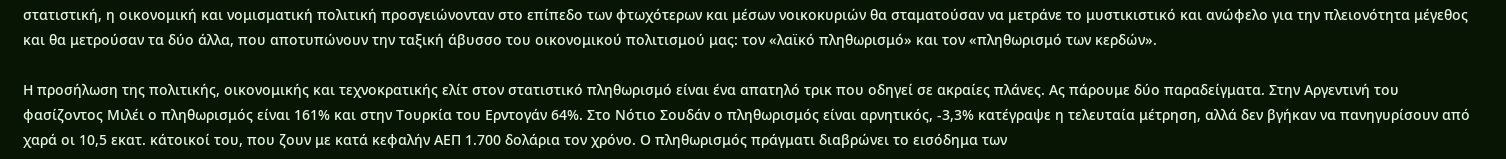στατιστική, η οικονομική και νομισματική πολιτική προσγειώνονταν στο επίπεδο των φτωχότερων και μέσων νοικοκυριών θα σταματούσαν να μετράνε το μυστικιστικό και ανώφελο για την πλειονότητα μέγεθος και θα μετρούσαν τα δύο άλλα, που αποτυπώνουν την ταξική άβυσσο του οικονομικού πολιτισμού μας: τον «λαϊκό πληθωρισμό» και τον «πληθωρισμό των κερδών».

Η προσήλωση της πολιτικής, οικονομικής και τεχνοκρατικής ελίτ στον στατιστικό πληθωρισμό είναι ένα απατηλό τρικ που οδηγεί σε ακραίες πλάνες. Ας πάρουμε δύο παραδείγματα. Στην Αργεντινή του φασίζοντος Μιλέι ο πληθωρισμός είναι 161% και στην Τουρκία του Ερντογάν 64%. Στο Νότιο Σουδάν ο πληθωρισμός είναι αρνητικός, -3,3% κατέγραψε η τελευταία μέτρηση, αλλά δεν βγήκαν να πανηγυρίσουν από χαρά οι 10,5 εκατ. κάτοικοί του, που ζουν με κατά κεφαλήν ΑΕΠ 1.700 δολάρια τον χρόνο. Ο πληθωρισμός πράγματι διαβρώνει το εισόδημα των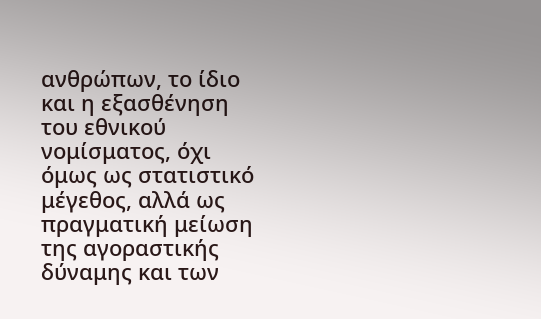ανθρώπων, το ίδιο και η εξασθένηση του εθνικού νομίσματος, όχι όμως ως στατιστικό μέγεθος, αλλά ως πραγματική μείωση της αγοραστικής δύναμης και των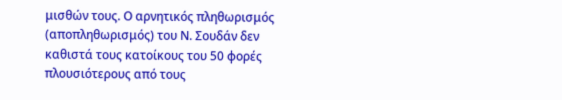μισθών τους. Ο αρνητικός πληθωρισμός (αποπληθωρισμός) του Ν. Σουδάν δεν καθιστά τους κατοίκους του 50 φορές πλουσιότερους από τους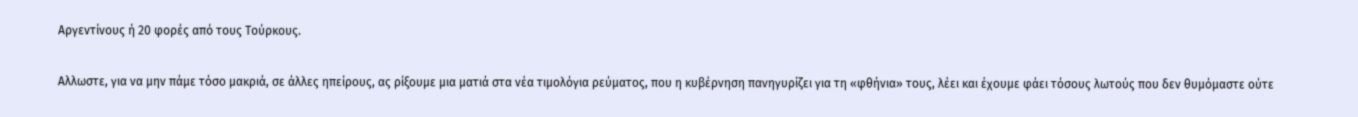Αργεντίνους ή 20 φορές από τους Τούρκους.

Αλλωστε, για να μην πάμε τόσο μακριά, σε άλλες ηπείρους, ας ρίξουμε μια ματιά στα νέα τιμολόγια ρεύματος, που η κυβέρνηση πανηγυρίζει για τη «φθήνια» τους, λέει και έχουμε φάει τόσους λωτούς που δεν θυμόμαστε ούτε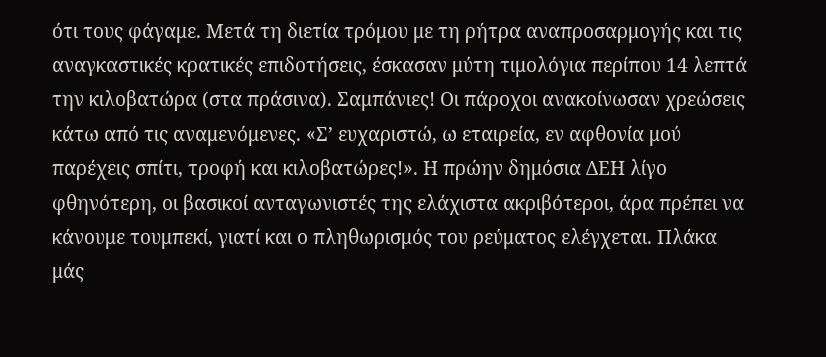ότι τους φάγαμε. Μετά τη διετία τρόμου με τη ρήτρα αναπροσαρμογής και τις αναγκαστικές κρατικές επιδοτήσεις, έσκασαν μύτη τιμολόγια περίπου 14 λεπτά την κιλοβατώρα (στα πράσινα). Σαμπάνιες! Οι πάροχοι ανακοίνωσαν χρεώσεις κάτω από τις αναμενόμενες. «Σ’ ευχαριστώ, ω εταιρεία, εν αφθονία μού παρέχεις σπίτι, τροφή και κιλοβατώρες!». Η πρώην δημόσια ΔΕΗ λίγο φθηνότερη, οι βασικοί ανταγωνιστές της ελάχιστα ακριβότεροι, άρα πρέπει να κάνουμε τουμπεκί, γιατί και ο πληθωρισμός του ρεύματος ελέγχεται. Πλάκα μάς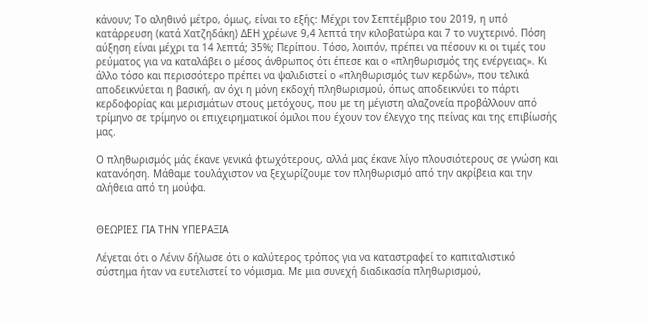κάνουν; Το αληθινό μέτρο, όμως, είναι το εξής: Μέχρι τον Σεπτέμβριο του 2019, η υπό κατάρρευση (κατά Χατζηδάκη) ΔΕΗ χρέωνε 9,4 λεπτά την κιλοβατώρα και 7 το νυχτερινό. Πόση αύξηση είναι μέχρι τα 14 λεπτά; 35%; Περίπου. Τόσο, λοιπόν, πρέπει να πέσουν κι οι τιμές του ρεύματος για να καταλάβει ο μέσος άνθρωπος ότι έπεσε και ο «πληθωρισμός της ενέργειας». Κι άλλο τόσο και περισσότερο πρέπει να ψαλιδιστεί ο «πληθωρισμός των κερδών», που τελικά αποδεικνύεται η βασική, αν όχι η μόνη εκδοχή πληθωρισμού, όπως αποδεικνύει το πάρτι κερδοφορίας και μερισμάτων στους μετόχους, που με τη μέγιστη αλαζονεία προβάλλουν από τρίμηνο σε τρίμηνο οι επιχειρηματικοί όμιλοι που έχουν τον έλεγχο της πείνας και της επιβίωσής μας.

Ο πληθωρισμός μάς έκανε γενικά φτωχότερους, αλλά μας έκανε λίγο πλουσιότερους σε γνώση και κατανόηση. Μάθαμε τουλάχιστον να ξεχωρίζουμε τον πληθωρισμό από την ακρίβεια και την αλήθεια από τη μούφα.


ΘΕΩΡΙΕΣ ΓΙΑ ΤΗΝ ΥΠΕΡΑΞΙΑ

Λέγεται ότι ο Λένιν δήλωσε ότι ο καλύτερος τρόπος για να καταστραφεί το καπιταλιστικό σύστημα ήταν να ευτελιστεί το νόμισμα. Με μια συνεχή διαδικασία πληθωρισμού,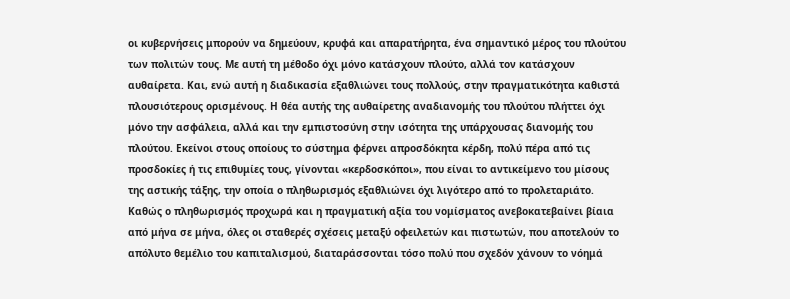οι κυβερνήσεις μπορούν να δημεύουν, κρυφά και απαρατήρητα, ένα σημαντικό μέρος του πλούτου των πολιτών τους. Με αυτή τη μέθοδο όχι μόνο κατάσχουν πλούτο, αλλά τον κατάσχουν αυθαίρετα. Και, ενώ αυτή η διαδικασία εξαθλιώνει τους πολλούς, στην πραγματικότητα καθιστά πλουσιότερους ορισμένους. Η θέα αυτής της αυθαίρετης αναδιανομής του πλούτου πλήττει όχι μόνο την ασφάλεια, αλλά και την εμπιστοσύνη στην ισότητα της υπάρχουσας διανομής του πλούτου. Εκείνοι στους οποίους το σύστημα φέρνει απροσδόκητα κέρδη, πολύ πέρα από τις προσδοκίες ή τις επιθυμίες τους, γίνονται «κερδοσκόποι», που είναι το αντικείμενο του μίσους της αστικής τάξης, την οποία ο πληθωρισμός εξαθλιώνει όχι λιγότερο από το προλεταριάτο. Καθώς ο πληθωρισμός προχωρά και η πραγματική αξία του νομίσματος ανεβοκατεβαίνει βίαια από μήνα σε μήνα, όλες οι σταθερές σχέσεις μεταξύ οφειλετών και πιστωτών, που αποτελούν το απόλυτο θεμέλιο του καπιταλισμού, διαταράσσονται τόσο πολύ που σχεδόν χάνουν το νόημά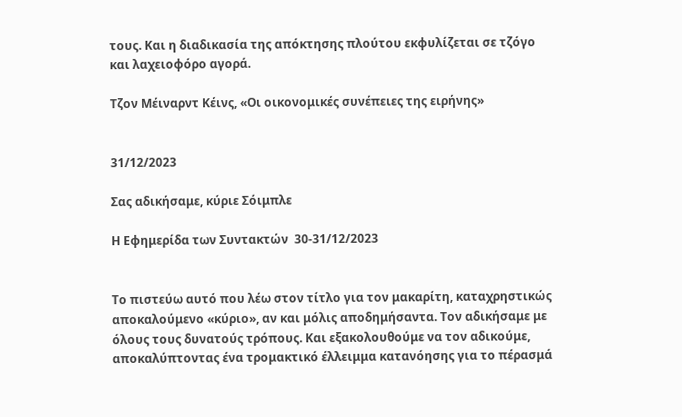τους. Και η διαδικασία της απόκτησης πλούτου εκφυλίζεται σε τζόγο και λαχειοφόρο αγορά.

Τζον Μέιναρντ Κέινς, «Οι οικονομικές συνέπειες της ειρήνης»


31/12/2023

Σας αδικήσαμε, κύριε Σόιμπλε

Η Εφημερίδα των Συντακτών  30-31/12/2023


Το πιστεύω αυτό που λέω στον τίτλο για τον μακαρίτη, καταχρηστικώς αποκαλούμενο «κύριο», αν και μόλις αποδημήσαντα. Τον αδικήσαμε με όλους τους δυνατούς τρόπους. Και εξακολουθούμε να τον αδικούμε, αποκαλύπτοντας ένα τρομακτικό έλλειμμα κατανόησης για το πέρασμά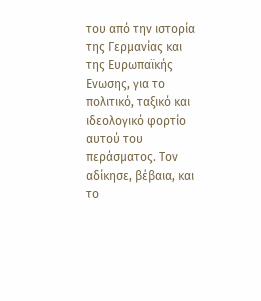του από την ιστορία της Γερμανίας και της Ευρωπαϊκής Ενωσης, για το πολιτικό, ταξικό και ιδεολογικό φορτίο αυτού του περάσματος. Τον αδίκησε, βέβαια, και το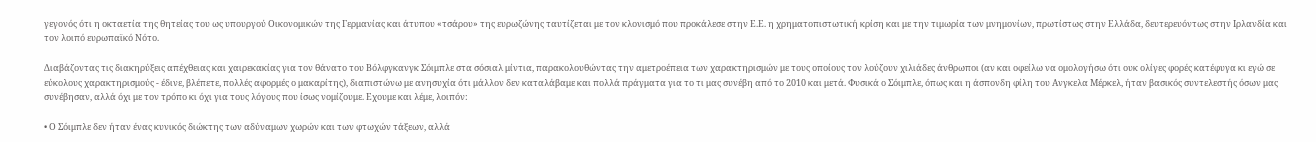γεγονός ότι η οκταετία της θητείας του ως υπουργού Οικονομικών της Γερμανίας και άτυπου «τσάρου» της ευρωζώνης ταυτίζεται με τον κλονισμό που προκάλεσε στην Ε.Ε. η χρηματοπιστωτική κρίση και με την τιμωρία των μνημονίων, πρωτίστως στην Ελλάδα, δευτερευόντως στην Ιρλανδία και τον λοιπό ευρωπαϊκό Νότο.

Διαβάζοντας τις διακηρύξεις απέχθειας και χαιρεκακίας για τον θάνατο του Βόλφγκανγκ Σόιμπλε στα σόσιαλ μίντια, παρακολουθώντας την αμετροέπεια των χαρακτηρισμών με τους οποίους τον λούζουν χιλιάδες άνθρωποι (αν και οφείλω να ομολογήσω ότι ουκ ολίγες φορές κατέφυγα κι εγώ σε εύκολους χαρακτηρισμούς - έδινε, βλέπετε, πολλές αφορμές ο μακαρίτης), διαπιστώνω με ανησυχία ότι μάλλον δεν καταλάβαμε και πολλά πράγματα για το τι μας συνέβη από το 2010 και μετά. Φυσικά ο Σόιμπλε, όπως και η άσπονδη φίλη του Ανγκελα Μέρκελ, ήταν βασικός συντελεστής όσων μας συνέβησαν, αλλά όχι με τον τρόπο κι όχι για τους λόγους που ίσως νομίζουμε. Εχουμε και λέμε, λοιπόν:

• Ο Σόιμπλε δεν ήταν ένας κυνικός διώκτης των αδύναμων χωρών και των φτωχών τάξεων, αλλά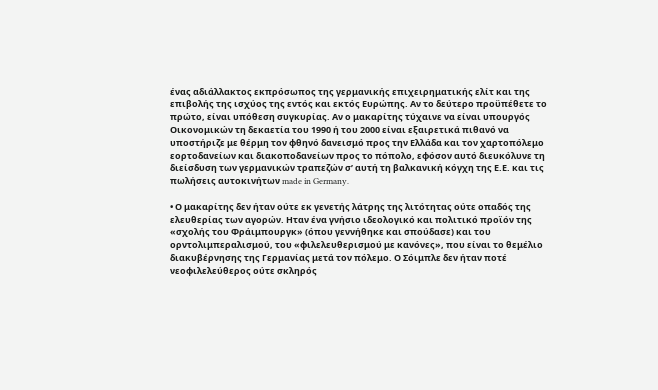ένας αδιάλλακτος εκπρόσωπος της γερμανικής επιχειρηματικής ελίτ και της επιβολής της ισχύος της εντός και εκτός Ευρώπης. Αν το δεύτερο προϋπέθετε το πρώτο, είναι υπόθεση συγκυρίας. Αν ο μακαρίτης τύχαινε να είναι υπουργός Οικονομικών τη δεκαετία του 1990 ή του 2000 είναι εξαιρετικά πιθανό να υποστήριζε με θέρμη τον φθηνό δανεισμό προς την Ελλάδα και τον χαρτοπόλεμο εορτοδανείων και διακοποδανείων προς το πόπολο, εφόσον αυτό διευκόλυνε τη διείσδυση των γερμανικών τραπεζών σ’ αυτή τη βαλκανική κόγχη της Ε.Ε. και τις πωλήσεις αυτοκινήτων made in Germany.

• Ο μακαρίτης δεν ήταν ούτε εκ γενετής λάτρης της λιτότητας ούτε οπαδός της ελευθερίας των αγορών. Ηταν ένα γνήσιο ιδεολογικό και πολιτικό προϊόν της «σχολής του Φράιμπουργκ» (όπου γεννήθηκε και σπούδασε) και του ορντολιμπεραλισμού, του «φιλελευθερισμού με κανόνες», που είναι το θεμέλιο διακυβέρνησης της Γερμανίας μετά τον πόλεμο. Ο Σόιμπλε δεν ήταν ποτέ νεοφιλελεύθερος ούτε σκληρός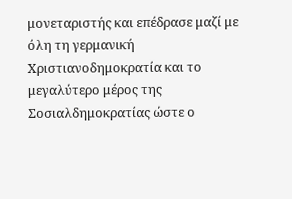μονεταριστής και επέδρασε μαζί με όλη τη γερμανική Χριστιανοδημοκρατία και το μεγαλύτερο μέρος της Σοσιαλδημοκρατίας ώστε ο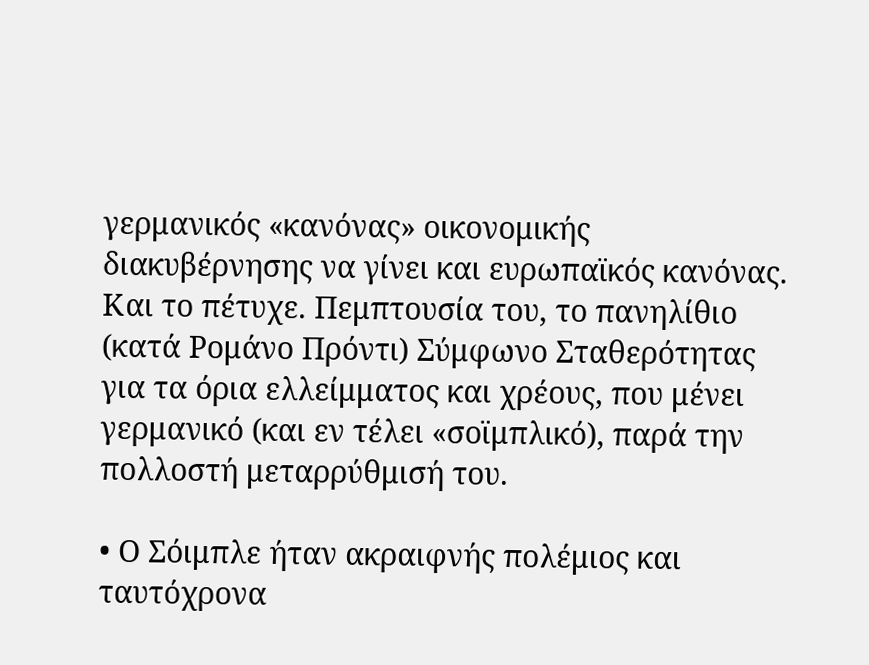γερμανικός «κανόνας» οικονομικής διακυβέρνησης να γίνει και ευρωπαϊκός κανόνας. Και το πέτυχε. Πεμπτουσία του, το πανηλίθιο (κατά Ρομάνο Πρόντι) Σύμφωνο Σταθερότητας για τα όρια ελλείμματος και χρέους, που μένει γερμανικό (και εν τέλει «σοϊμπλικό), παρά την πολλοστή μεταρρύθμισή του.

• Ο Σόιμπλε ήταν ακραιφνής πολέμιος και ταυτόχρονα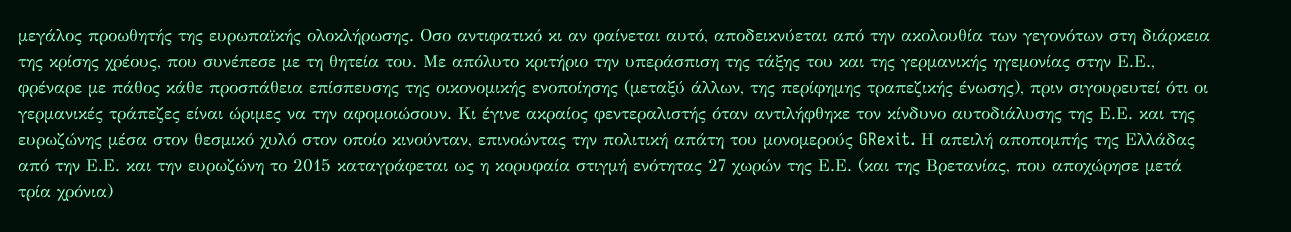μεγάλος προωθητής της ευρωπαϊκής ολοκλήρωσης. Οσο αντιφατικό κι αν φαίνεται αυτό, αποδεικνύεται από την ακολουθία των γεγονότων στη διάρκεια της κρίσης χρέους, που συνέπεσε με τη θητεία του. Με απόλυτο κριτήριο την υπεράσπιση της τάξης του και της γερμανικής ηγεμονίας στην Ε.Ε., φρέναρε με πάθος κάθε προσπάθεια επίσπευσης της οικονομικής ενοποίησης (μεταξύ άλλων, της περίφημης τραπεζικής ένωσης), πριν σιγουρευτεί ότι οι γερμανικές τράπεζες είναι ώριμες να την αφομοιώσουν. Κι έγινε ακραίος φεντεραλιστής όταν αντιλήφθηκε τον κίνδυνο αυτοδιάλυσης της Ε.Ε. και της ευρωζώνης μέσα στον θεσμικό χυλό στον οποίο κινούνταν, επινοώντας την πολιτική απάτη του μονομερούς GRexit. Η απειλή αποπομπής της Ελλάδας από την Ε.Ε. και την ευρωζώνη το 2015 καταγράφεται ως η κορυφαία στιγμή ενότητας 27 χωρών της Ε.Ε. (και της Βρετανίας, που αποχώρησε μετά τρία χρόνια)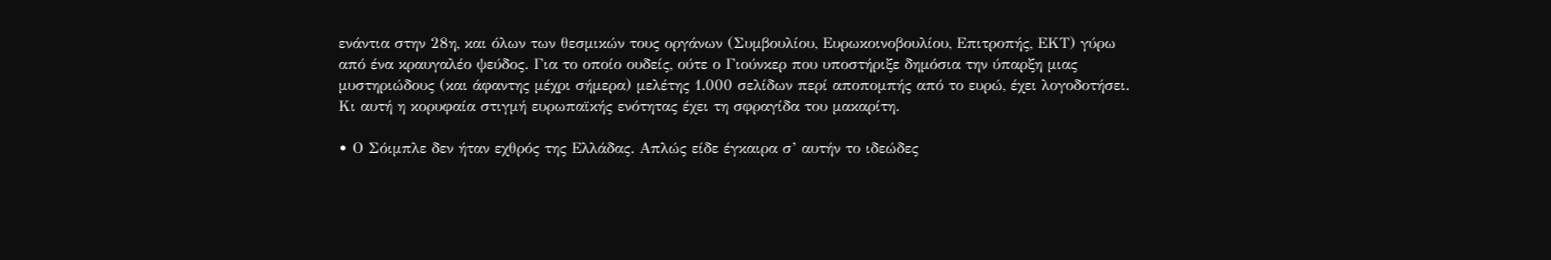ενάντια στην 28η, και όλων των θεσμικών τους οργάνων (Συμβουλίου, Ευρωκοινοβουλίου, Επιτροπής, ΕΚΤ) γύρω από ένα κραυγαλέο ψεύδος. Για το οποίο ουδείς, ούτε ο Γιούνκερ που υποστήριξε δημόσια την ύπαρξη μιας μυστηριώδους (και άφαντης μέχρι σήμερα) μελέτης 1.000 σελίδων περί αποπομπής από το ευρώ, έχει λογοδοτήσει. Κι αυτή η κορυφαία στιγμή ευρωπαϊκής ενότητας έχει τη σφραγίδα του μακαρίτη.

• Ο Σόιμπλε δεν ήταν εχθρός της Ελλάδας. Απλώς είδε έγκαιρα σ’ αυτήν το ιδεώδες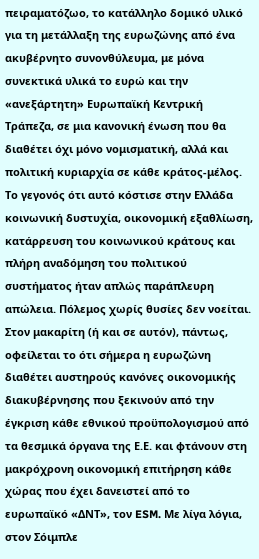πειραματόζωο, το κατάλληλο δομικό υλικό για τη μετάλλαξη της ευρωζώνης από ένα ακυβέρνητο συνονθύλευμα, με μόνα συνεκτικά υλικά το ευρώ και την «ανεξάρτητη» Ευρωπαϊκή Κεντρική Τράπεζα, σε μια κανονική ένωση που θα διαθέτει όχι μόνο νομισματική, αλλά και πολιτική κυριαρχία σε κάθε κράτος-μέλος. Το γεγονός ότι αυτό κόστισε στην Ελλάδα κοινωνική δυστυχία, οικονομική εξαθλίωση, κατάρρευση του κοινωνικού κράτους και πλήρη αναδόμηση του πολιτικού συστήματος ήταν απλώς παράπλευρη απώλεια. Πόλεμος χωρίς θυσίες δεν νοείται. Στον μακαρίτη (ή και σε αυτόν), πάντως, οφείλεται το ότι σήμερα η ευρωζώνη διαθέτει αυστηρούς κανόνες οικονομικής διακυβέρνησης που ξεκινούν από την έγκριση κάθε εθνικού προϋπολογισμού από τα θεσμικά όργανα της Ε.Ε. και φτάνουν στη μακρόχρονη οικονομική επιτήρηση κάθε χώρας που έχει δανειστεί από το ευρωπαϊκό «ΔΝΤ», τον ESM. Με λίγα λόγια, στον Σόιμπλε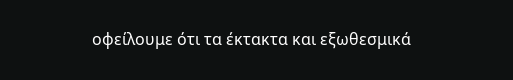οφείλουμε ότι τα έκτακτα και εξωθεσμικά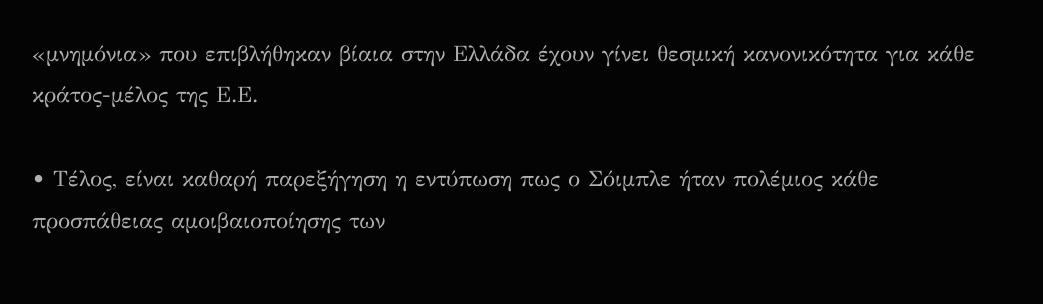«μνημόνια» που επιβλήθηκαν βίαια στην Ελλάδα έχουν γίνει θεσμική κανονικότητα για κάθε κράτος-μέλος της Ε.Ε.

• Τέλος, είναι καθαρή παρεξήγηση η εντύπωση πως ο Σόιμπλε ήταν πολέμιος κάθε προσπάθειας αμοιβαιοποίησης των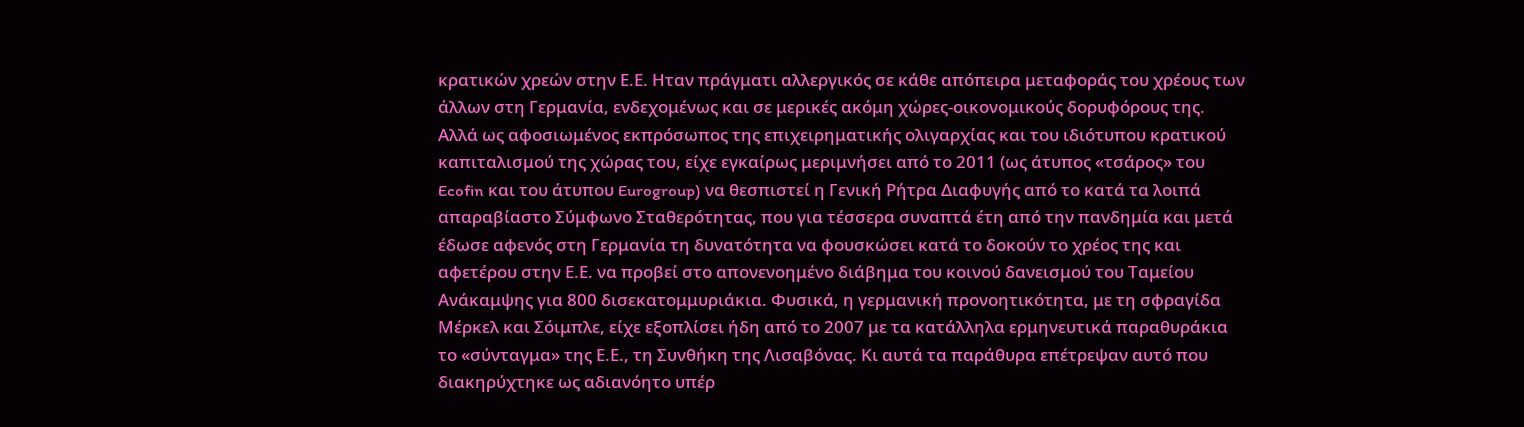κρατικών χρεών στην Ε.Ε. Ηταν πράγματι αλλεργικός σε κάθε απόπειρα μεταφοράς του χρέους των άλλων στη Γερμανία, ενδεχομένως και σε μερικές ακόμη χώρες-οικονομικούς δορυφόρους της. Αλλά ως αφοσιωμένος εκπρόσωπος της επιχειρηματικής ολιγαρχίας και του ιδιότυπου κρατικού καπιταλισμού της χώρας του, είχε εγκαίρως μεριμνήσει από το 2011 (ως άτυπος «τσάρος» του Ecofin και του άτυπου Eurogroup) να θεσπιστεί η Γενική Ρήτρα Διαφυγής από το κατά τα λοιπά απαραβίαστο Σύμφωνο Σταθερότητας, που για τέσσερα συναπτά έτη από την πανδημία και μετά έδωσε αφενός στη Γερμανία τη δυνατότητα να φουσκώσει κατά το δοκούν το χρέος της και αφετέρου στην Ε.Ε. να προβεί στο απονενοημένο διάβημα του κοινού δανεισμού του Ταμείου Ανάκαμψης για 800 δισεκατομμυριάκια. Φυσικά, η γερμανική προνοητικότητα, με τη σφραγίδα Μέρκελ και Σόιμπλε, είχε εξοπλίσει ήδη από το 2007 με τα κατάλληλα ερμηνευτικά παραθυράκια το «σύνταγμα» της Ε.Ε., τη Συνθήκη της Λισαβόνας. Κι αυτά τα παράθυρα επέτρεψαν αυτό που διακηρύχτηκε ως αδιανόητο υπέρ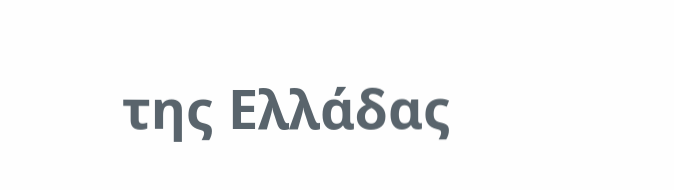της Ελλάδας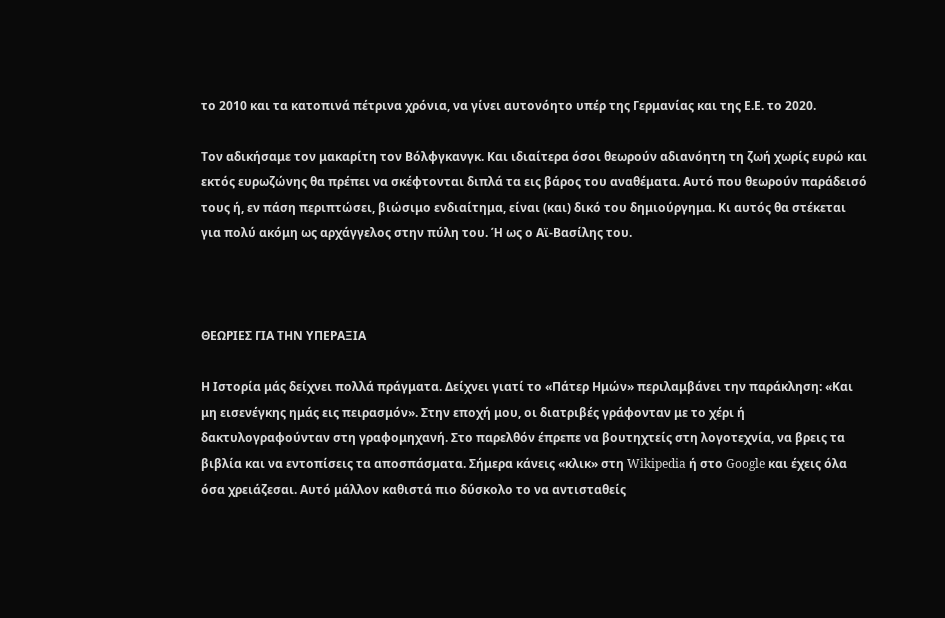το 2010 και τα κατοπινά πέτρινα χρόνια, να γίνει αυτονόητο υπέρ της Γερμανίας και της Ε.Ε. το 2020.

Τον αδικήσαμε τον μακαρίτη τον Βόλφγκανγκ. Και ιδιαίτερα όσοι θεωρούν αδιανόητη τη ζωή χωρίς ευρώ και εκτός ευρωζώνης θα πρέπει να σκέφτονται διπλά τα εις βάρος του αναθέματα. Αυτό που θεωρούν παράδεισό τους ή, εν πάση περιπτώσει, βιώσιμο ενδιαίτημα, είναι (και) δικό του δημιούργημα. Κι αυτός θα στέκεται για πολύ ακόμη ως αρχάγγελος στην πύλη του. Ή ως ο Αϊ-Βασίλης του.



ΘΕΩΡΙΕΣ ΓΙΑ ΤΗΝ ΥΠΕΡΑΞΙΑ

Η Ιστορία μάς δείχνει πολλά πράγματα. Δείχνει γιατί το «Πάτερ Ημών» περιλαμβάνει την παράκληση: «Και μη εισενέγκης ημάς εις πειρασμόν». Στην εποχή μου, οι διατριβές γράφονταν με το χέρι ή δακτυλογραφούνταν στη γραφομηχανή. Στο παρελθόν έπρεπε να βουτηχτείς στη λογοτεχνία, να βρεις τα βιβλία και να εντοπίσεις τα αποσπάσματα. Σήμερα κάνεις «κλικ» στη Wikipedia ή στο Google και έχεις όλα όσα χρειάζεσαι. Αυτό μάλλον καθιστά πιο δύσκολο το να αντισταθείς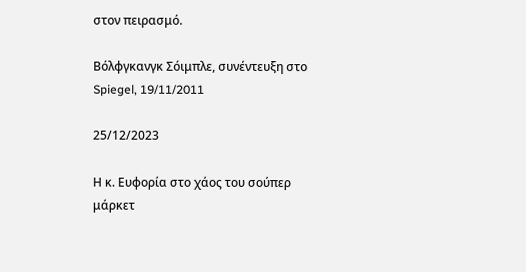στον πειρασμό.

Βόλφγκανγκ Σόιμπλε, συνέντευξη στο Spiegel, 19/11/2011

25/12/2023

Η κ. Ευφορία στο χάος του σούπερ μάρκετ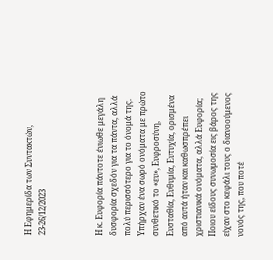Η Εφημερίδα των Συντακτών, 23-26/12/2023



Η κ. Ευφορία πάντοτε ένιωθε μεγάλη δυσφορία σχεδόν για τα πάντα, αλλά πολύ περισσότερο για το όνομά της. Υπήρχαν ένα σωρό ονόματα με πρώτο συνθετικό το «ευ», Ευφροσύνη, Ευσταθία, Ευθυμία, Ευτυχία, ορισμένα από αυτά ήταν και καθωσπρέπει χριστιανικά ονόματα, αλλά Ευφορία; Ποιου είδους συνωμοσία εις βάρος της είχαν στο κεφάλι τους ο διανοούμενος νονός της, που ποτέ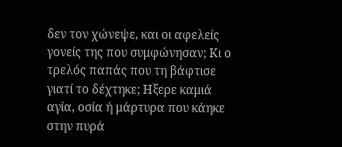δεν τον χώνεψε, και οι αφελείς γονείς της που συμφώνησαν; Κι ο τρελός παπάς που τη βάφτισε γιατί το δέχτηκε; Ηξερε καμιά αγία, οσία ή μάρτυρα που κάηκε στην πυρά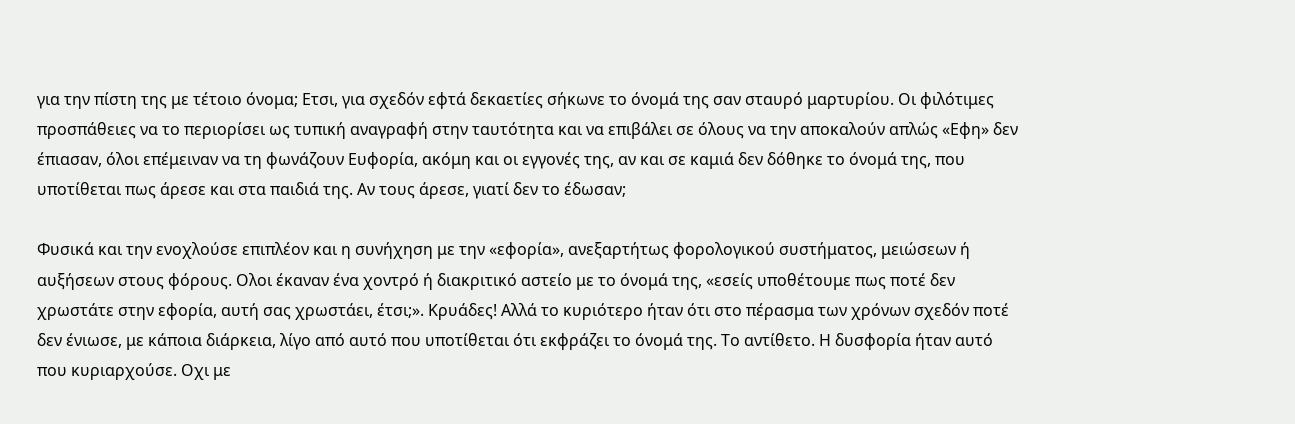για την πίστη της με τέτοιο όνομα; Ετσι, για σχεδόν εφτά δεκαετίες σήκωνε το όνομά της σαν σταυρό μαρτυρίου. Οι φιλότιμες προσπάθειες να το περιορίσει ως τυπική αναγραφή στην ταυτότητα και να επιβάλει σε όλους να την αποκαλούν απλώς «Εφη» δεν έπιασαν, όλοι επέμειναν να τη φωνάζουν Ευφορία, ακόμη και οι εγγονές της, αν και σε καμιά δεν δόθηκε το όνομά της, που υποτίθεται πως άρεσε και στα παιδιά της. Αν τους άρεσε, γιατί δεν το έδωσαν;

Φυσικά και την ενοχλούσε επιπλέον και η συνήχηση με την «εφορία», ανεξαρτήτως φορολογικού συστήματος, μειώσεων ή αυξήσεων στους φόρους. Ολοι έκαναν ένα χοντρό ή διακριτικό αστείο με το όνομά της, «εσείς υποθέτουμε πως ποτέ δεν χρωστάτε στην εφορία, αυτή σας χρωστάει, έτσι;». Κρυάδες! Αλλά το κυριότερο ήταν ότι στο πέρασμα των χρόνων σχεδόν ποτέ δεν ένιωσε, με κάποια διάρκεια, λίγο από αυτό που υποτίθεται ότι εκφράζει το όνομά της. Το αντίθετο. Η δυσφορία ήταν αυτό που κυριαρχούσε. Οχι με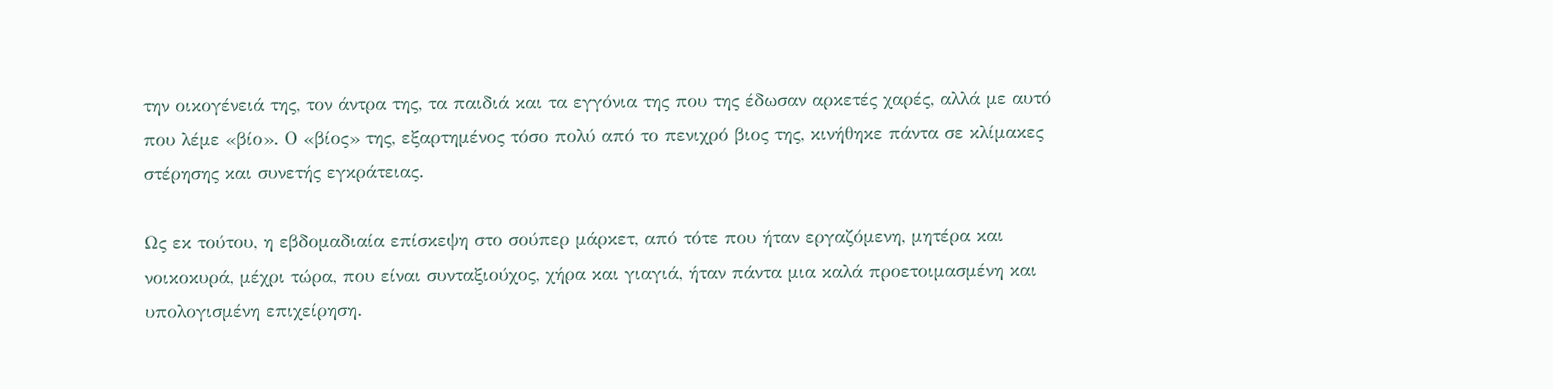την οικογένειά της, τον άντρα της, τα παιδιά και τα εγγόνια της που της έδωσαν αρκετές χαρές, αλλά με αυτό που λέμε «βίο». Ο «βίος» της, εξαρτημένος τόσο πολύ από το πενιχρό βιος της, κινήθηκε πάντα σε κλίμακες στέρησης και συνετής εγκράτειας.

Ως εκ τούτου, η εβδομαδιαία επίσκεψη στο σούπερ μάρκετ, από τότε που ήταν εργαζόμενη, μητέρα και νοικοκυρά, μέχρι τώρα, που είναι συνταξιούχος, χήρα και γιαγιά, ήταν πάντα μια καλά προετοιμασμένη και υπολογισμένη επιχείρηση.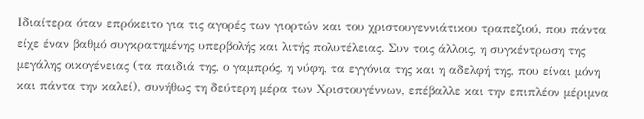Ιδιαίτερα όταν επρόκειτο για τις αγορές των γιορτών και του χριστουγεννιάτικου τραπεζιού, που πάντα είχε έναν βαθμό συγκρατημένης υπερβολής και λιτής πολυτέλειας. Συν τοις άλλοις, η συγκέντρωση της μεγάλης οικογένειας (τα παιδιά της, ο γαμπρός, η νύφη, τα εγγόνια της και η αδελφή της, που είναι μόνη και πάντα την καλεί), συνήθως τη δεύτερη μέρα των Χριστουγέννων, επέβαλλε και την επιπλέον μέριμνα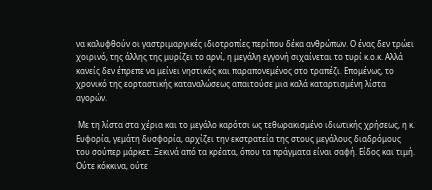να καλυφθούν οι γαστριμαργικές ιδιοτροπίες περίπου δέκα ανθρώπων. Ο ένας δεν τρώει χοιρινό, της άλλης της μυρίζει το αρνί, η μεγάλη εγγονή σιχαίνεται το τυρί κ.ο.κ. Αλλά κανείς δεν έπρεπε να μείνει νηστικός και παραπονεμένος στο τραπέζι. Επομένως, το χρονικό της εορταστικής καταναλώσεως απαιτούσε μια καλά καταρτισμένη λίστα αγορών.

 Με τη λίστα στα χέρια και το μεγάλο καρότσι ως τεθωρακισμένο ιδιωτικής χρήσεως, η κ. Ευφορία, γεμάτη δυσφορία, αρχίζει την εκστρατεία της στους μεγάλους διαδρόμους του σούπερ μάρκετ. Ξεκινά από τα κρέατα, όπου τα πράγματα είναι σαφή. Είδος και τιμή. Ούτε κόκκινα, ούτε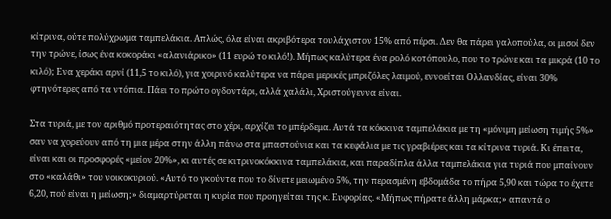κίτρινα, ούτε πολύχρωμα ταμπελάκια. Απλώς, όλα είναι ακριβότερα τουλάχιστον 15% από πέρσι. Δεν θα πάρει γαλοπούλα, οι μισοί δεν την τρώνε, ίσως ένα κοκοράκι «αλανιάρικο» (11 ευρώ το κιλό!). Μήπως καλύτερα ένα ρολό κοτόπουλο, που το τρώνε και τα μικρά (10 το κιλό); Ενα χεράκι αρνί (11,5 το κιλό), για χοιρινό καλύτερα να πάρει μερικές μπριζόλες λαιμού, εννοείται Ολλανδίας, είναι 30% φτηνότερες από τα ντόπια. Πάει το πρώτο ογδοντάρι, αλλά χαλάλι, Χριστούγεννα είναι.

Στα τυριά, με τον αριθμό προτεραιότητας στο χέρι, αρχίζει το μπέρδεμα. Αυτά τα κόκκινα ταμπελάκια με τη «μόνιμη μείωση τιμής 5%» σαν να χορεύουν από τη μια μέρα στην άλλη πάνω στα μπαστούνια και τα κεφάλια με τις γραβιέρες και τα κίτρινα τυριά. Κι έπειτα, είναι και οι προσφορές «μείον 20%», κι αυτές σε κιτρινοκόκκινα ταμπελάκια, και παραδίπλα άλλα ταμπελάκια για τυριά που μπαίνουν στο «καλάθι» του νοικοκυριού. «Αυτό το γκούντα που το δίνετε μειωμένο 5%, την περασμένη εβδομάδα το πήρα 5,90 και τώρα το έχετε 6,20, πού είναι η μείωση;» διαμαρτύρεται η κυρία που προηγείται της κ. Ευφορίας. «Μήπως πήρατε άλλη μάρκα;» απαντά ο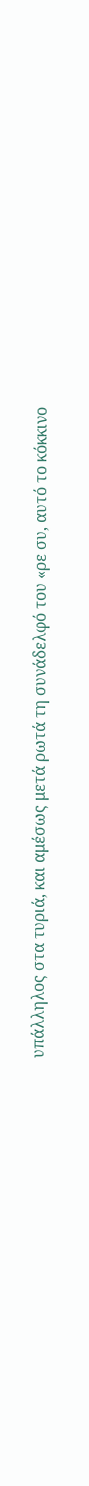υπάλληλος στα τυριά, και αμέσως μετά ρωτά τη συνάδελφό του «ρε συ, αυτό το κόκκινο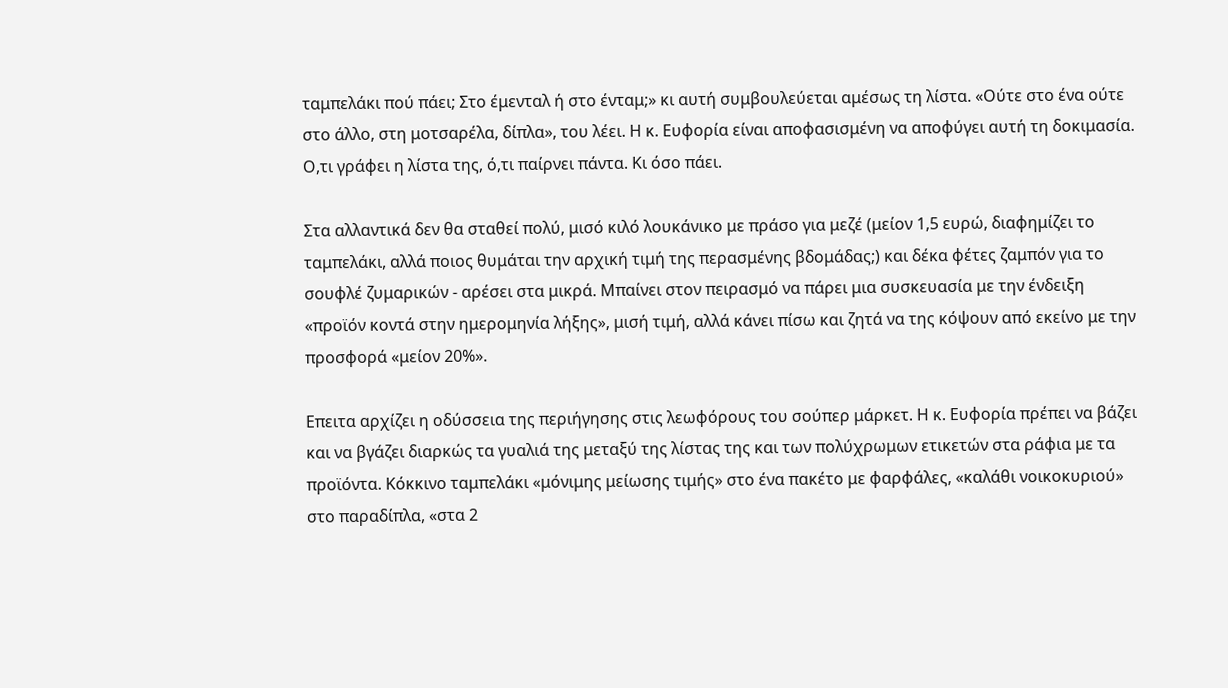ταμπελάκι πού πάει; Στο έμενταλ ή στο ένταμ;» κι αυτή συμβουλεύεται αμέσως τη λίστα. «Ούτε στο ένα ούτε στο άλλο, στη μοτσαρέλα, δίπλα», του λέει. Η κ. Ευφορία είναι αποφασισμένη να αποφύγει αυτή τη δοκιμασία. Ο,τι γράφει η λίστα της, ό,τι παίρνει πάντα. Κι όσο πάει.

Στα αλλαντικά δεν θα σταθεί πολύ, μισό κιλό λουκάνικο με πράσο για μεζέ (μείον 1,5 ευρώ, διαφημίζει το ταμπελάκι, αλλά ποιος θυμάται την αρχική τιμή της περασμένης βδομάδας;) και δέκα φέτες ζαμπόν για το σουφλέ ζυμαρικών - αρέσει στα μικρά. Μπαίνει στον πειρασμό να πάρει μια συσκευασία με την ένδειξη «προϊόν κοντά στην ημερομηνία λήξης», μισή τιμή, αλλά κάνει πίσω και ζητά να της κόψουν από εκείνο με την προσφορά «μείον 20%».

Επειτα αρχίζει η οδύσσεια της περιήγησης στις λεωφόρους του σούπερ μάρκετ. Η κ. Ευφορία πρέπει να βάζει και να βγάζει διαρκώς τα γυαλιά της μεταξύ της λίστας της και των πολύχρωμων ετικετών στα ράφια με τα προϊόντα. Κόκκινο ταμπελάκι «μόνιμης μείωσης τιμής» στο ένα πακέτο με φαρφάλες, «καλάθι νοικοκυριού» στο παραδίπλα, «στα 2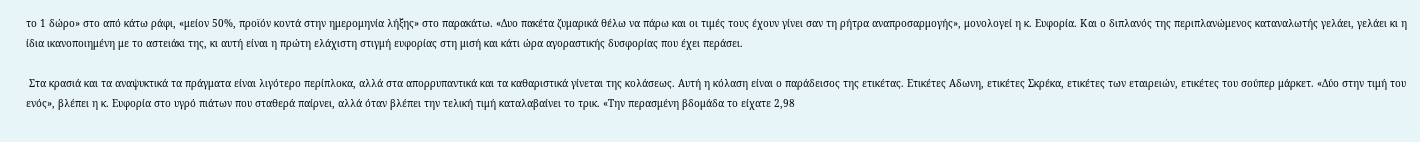το 1 δώρο» στο από κάτω ράφι, «μείον 50%, προϊόν κοντά στην ημερομηνία λήξης» στο παρακάτω. «Δυο πακέτα ζυμαρικά θέλω να πάρω και οι τιμές τους έχουν γίνει σαν τη ρήτρα αναπροσαρμογής», μονολογεί η κ. Ευφορία. Και ο διπλανός της περιπλανώμενος καταναλωτής γελάει, γελάει κι η ίδια ικανοποιημένη με το αστειάκι της, κι αυτή είναι η πρώτη ελάχιστη στιγμή ευφορίας στη μισή και κάτι ώρα αγοραστικής δυσφορίας που έχει περάσει.

 Στα κρασιά και τα αναψυκτικά τα πράγματα είναι λιγότερο περίπλοκα, αλλά στα απορρυπαντικά και τα καθαριστικά γίνεται της κολάσεως. Αυτή η κόλαση είναι ο παράδεισος της ετικέτας. Ετικέτες Αδωνη, ετικέτες Σκρέκα, ετικέτες των εταιρειών, ετικέτες του σούπερ μάρκετ. «Δύο στην τιμή του ενός», βλέπει η κ. Ευφορία στο υγρό πιάτων που σταθερά παίρνει, αλλά όταν βλέπει την τελική τιμή καταλαβαίνει το τρικ. «Την περασμένη βδομάδα το είχατε 2,98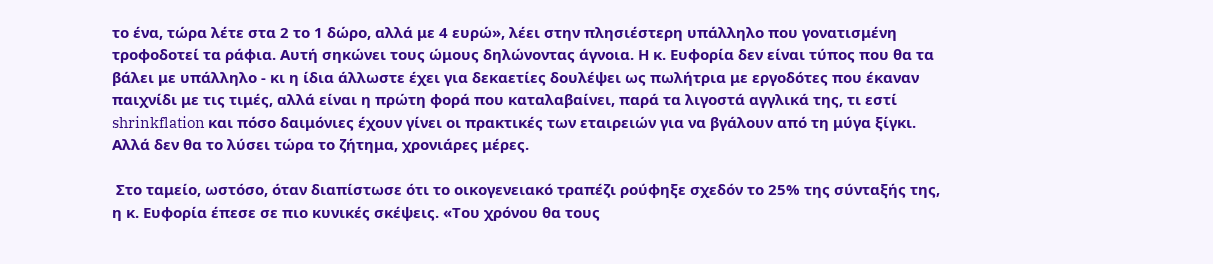το ένα, τώρα λέτε στα 2 το 1 δώρο, αλλά με 4 ευρώ», λέει στην πλησιέστερη υπάλληλο που γονατισμένη τροφοδοτεί τα ράφια. Αυτή σηκώνει τους ώμους δηλώνοντας άγνοια. Η κ. Ευφορία δεν είναι τύπος που θα τα βάλει με υπάλληλο - κι η ίδια άλλωστε έχει για δεκαετίες δουλέψει ως πωλήτρια με εργοδότες που έκαναν παιχνίδι με τις τιμές, αλλά είναι η πρώτη φορά που καταλαβαίνει, παρά τα λιγοστά αγγλικά της, τι εστί shrinkflation και πόσο δαιμόνιες έχουν γίνει οι πρακτικές των εταιρειών για να βγάλουν από τη μύγα ξίγκι. Αλλά δεν θα το λύσει τώρα το ζήτημα, χρονιάρες μέρες.

 Στο ταμείο, ωστόσο, όταν διαπίστωσε ότι το οικογενειακό τραπέζι ρούφηξε σχεδόν το 25% της σύνταξής της, η κ. Ευφορία έπεσε σε πιο κυνικές σκέψεις. «Του χρόνου θα τους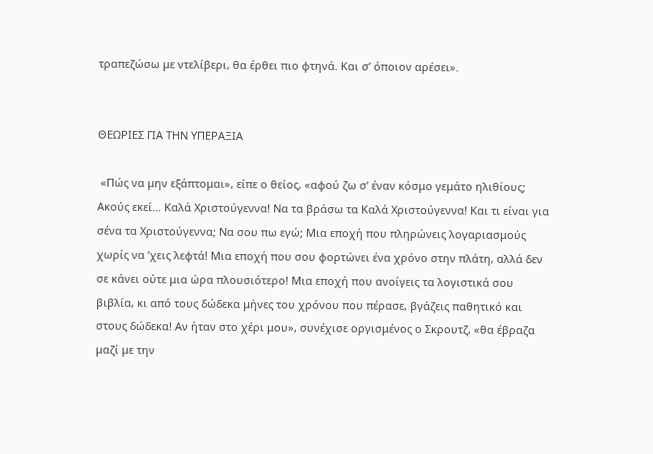τραπεζώσω με ντελίβερι, θα έρθει πιο φτηνά. Και σ’ όποιον αρέσει».


ΘΕΩΡΙΕΣ ΓΙΑ ΤΗΝ ΥΠΕΡΑΞΙΑ

 «Πώς να μην εξάπτομαι», είπε ο θείος, «αφού ζω σ’ έναν κόσμο γεμάτο ηλιθίους; Ακούς εκεί… Καλά Χριστούγεννα! Να τα βράσω τα Καλά Χριστούγεννα! Και τι είναι για σένα τα Χριστούγεννα; Να σου πω εγώ; Μια εποχή που πληρώνεις λογαριασμούς χωρίς να ’χεις λεφτά! Μια εποχή που σου φορτώνει ένα χρόνο στην πλάτη, αλλά δεν σε κάνει ούτε μια ώρα πλουσιότερο! Μια εποχή που ανοίγεις τα λογιστικά σου βιβλία, κι από τους δώδεκα μήνες του χρόνου που πέρασε, βγάζεις παθητικό και στους δώδεκα! Αν ήταν στο χέρι μου», συνέχισε οργισμένος ο Σκρουτζ, «θα έβραζα μαζί με την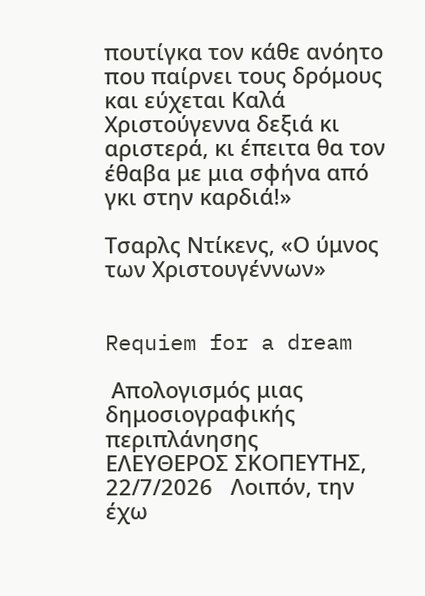πουτίγκα τον κάθε ανόητο που παίρνει τους δρόμους και εύχεται Καλά Χριστούγεννα δεξιά κι αριστερά, κι έπειτα θα τον έθαβα με μια σφήνα από γκι στην καρδιά!»

Τσαρλς Ντίκενς, «Ο ύμνος των Χριστουγέννων»


Requiem for a dream

 Απολογισμός μιας δημοσιογραφικής περιπλάνησης    ΕΛΕΥΘΕΡΟΣ ΣΚΟΠΕΥΤΗΣ, 22/7/2026   Λοιπόν, την έχω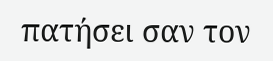πατήσει σαν τον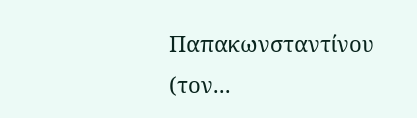Παπακωνσταντίνου (τον...